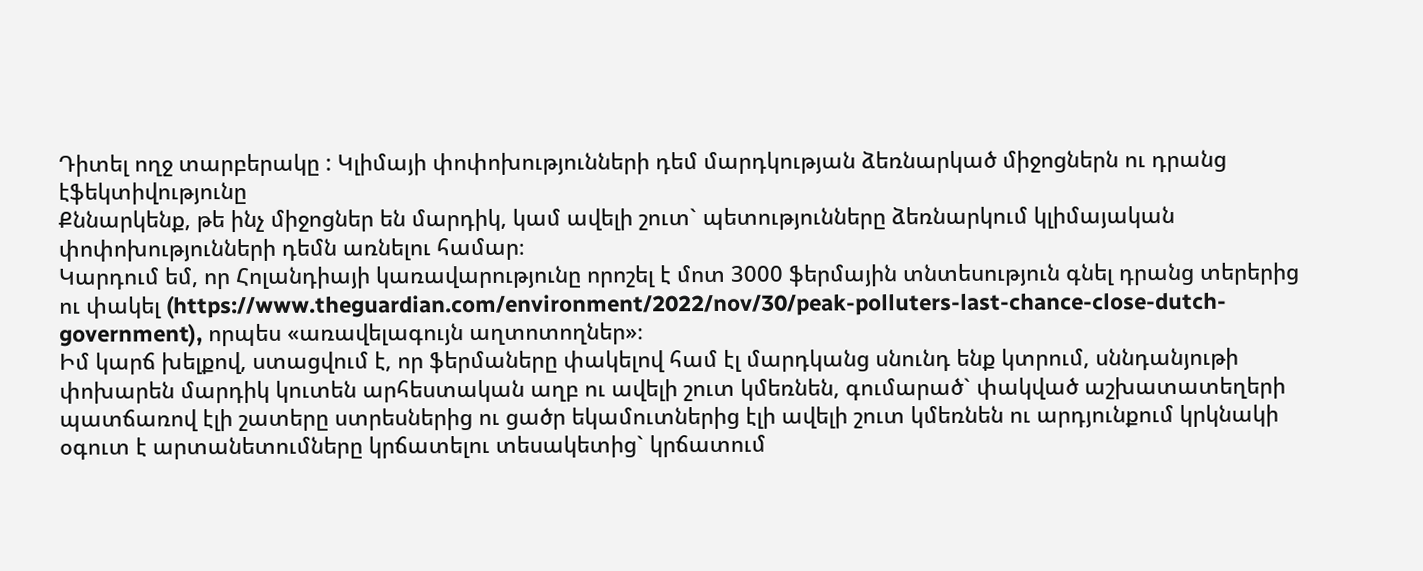Դիտել ողջ տարբերակը : Կլիմայի փոփոխությունների դեմ մարդկության ձեռնարկած միջոցներն ու դրանց էֆեկտիվությունը
Քննարկենք, թե ինչ միջոցներ են մարդիկ, կամ ավելի շուտ` պետությունները ձեռնարկում կլիմայական փոփոխությունների դեմն առնելու համար։
Կարդում եմ, որ Հոլանդիայի կառավարությունը որոշել է մոտ 3000 ֆերմային տնտեսություն գնել դրանց տերերից ու փակել (https://www.theguardian.com/environment/2022/nov/30/peak-polluters-last-chance-close-dutch-government), որպես «առավելագույն աղտոտողներ»։
Իմ կարճ խելքով, ստացվում է, որ ֆերմաները փակելով համ էլ մարդկանց սնունդ ենք կտրում, սննդանյութի փոխարեն մարդիկ կուտեն արհեստական աղբ ու ավելի շուտ կմեռնեն, գումարած` փակված աշխատատեղերի պատճառով էլի շատերը ստրեսներից ու ցածր եկամուտներից էլի ավելի շուտ կմեռնեն ու արդյունքում կրկնակի օգուտ է արտանետումները կրճատելու տեսակետից` կրճատում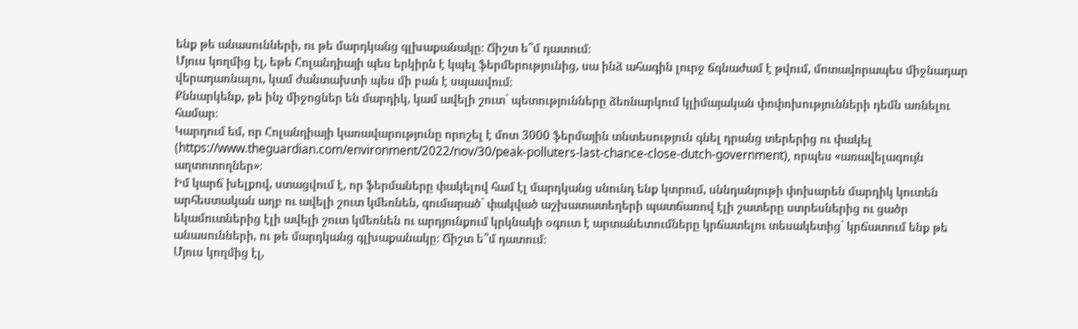ենք թե անասունների, ու թե մարդկանց գլխաքանակը։ Ճիշտ ե՞մ դատում։
Մյուս կողմից էլ, եթե Հոլանդիայի պես երկիրն է կպել ֆերմերությունից, սա ինձ ահագին լուրջ ճգնաժամ է թվում, մոտավորապես միջնադար վերադառնալու, կամ ժանտախտի պես մի բան է սպասվում։
Քննարկենք, թե ինչ միջոցներ են մարդիկ, կամ ավելի շուտ` պետությունները ձեռնարկում կլիմայական փոփոխությունների դեմն առնելու համար։
Կարդում եմ, որ Հոլանդիայի կառավարությունը որոշել է մոտ 3000 ֆերմային տնտեսություն գնել դրանց տերերից ու փակել (https://www.theguardian.com/environment/2022/nov/30/peak-polluters-last-chance-close-dutch-government), որպես «առավելագույն աղտոտողներ»։
Իմ կարճ խելքով, ստացվում է, որ ֆերմաները փակելով համ էլ մարդկանց սնունդ ենք կտրում, սննդանյութի փոխարեն մարդիկ կուտեն արհեստական աղբ ու ավելի շուտ կմեռնեն, գումարած` փակված աշխատատեղերի պատճառով էլի շատերը ստրեսներից ու ցածր եկամուտներից էլի ավելի շուտ կմեռնեն ու արդյունքում կրկնակի օգուտ է արտանետումները կրճատելու տեսակետից` կրճատում ենք թե անասունների, ու թե մարդկանց գլխաքանակը։ Ճիշտ ե՞մ դատում։
Մյուս կողմից էլ,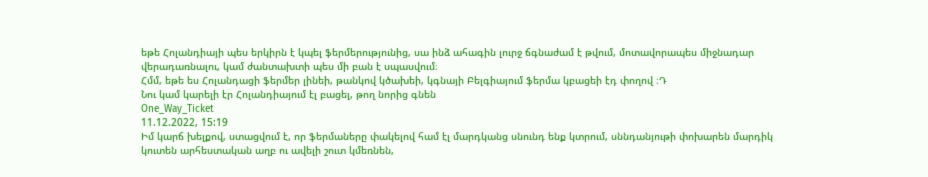եթե Հոլանդիայի պես երկիրն է կպել ֆերմերությունից, սա ինձ ահագին լուրջ ճգնաժամ է թվում, մոտավորապես միջնադար վերադառնալու, կամ ժանտախտի պես մի բան է սպասվում։
Հմմ, եթե ես Հոլանդացի ֆերմեր լինեի, թանկով կծախեի, կգնայի Բելգիայում ֆերմա կբացեի էդ փողով ։Դ
Նու կամ կարելի էր Հոլանդիայում էլ բացել, թող նորից գնեն
One_Way_Ticket
11.12.2022, 15:19
Իմ կարճ խելքով, ստացվում է, որ ֆերմաները փակելով համ էլ մարդկանց սնունդ ենք կտրում, սննդանյութի փոխարեն մարդիկ կուտեն արհեստական աղբ ու ավելի շուտ կմեռնեն,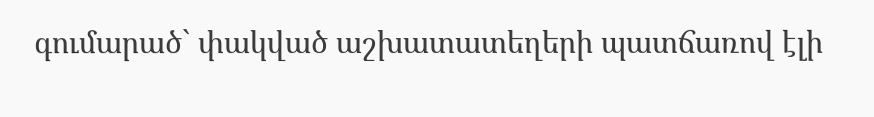գումարած` փակված աշխատատեղերի պատճառով էլի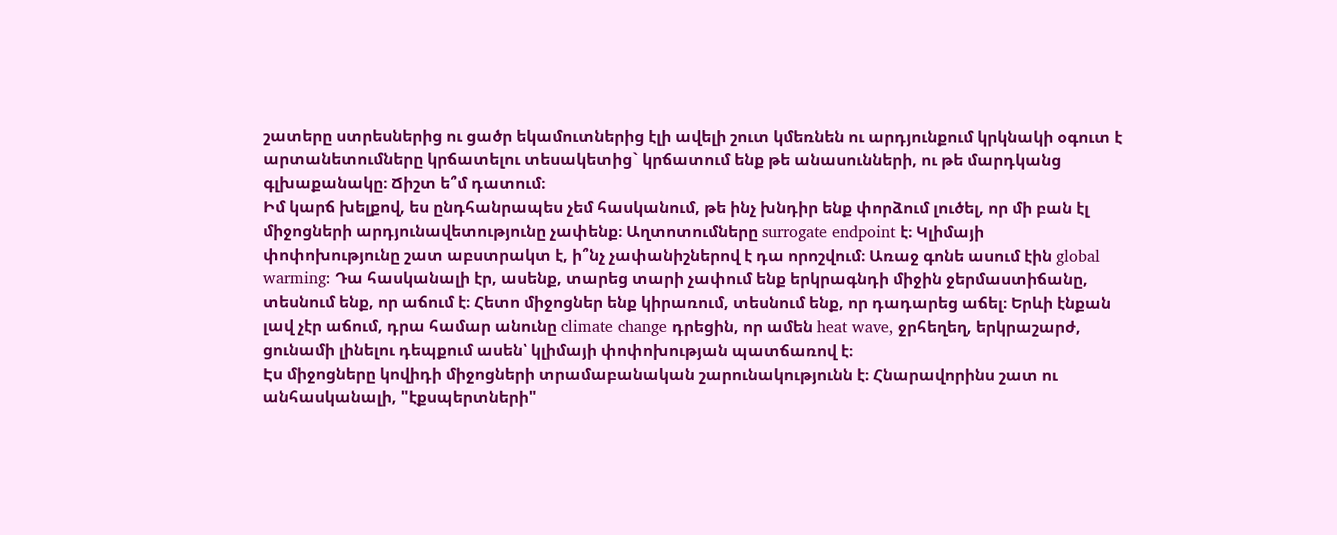շատերը ստրեսներից ու ցածր եկամուտներից էլի ավելի շուտ կմեռնեն ու արդյունքում կրկնակի օգուտ է արտանետումները կրճատելու տեսակետից` կրճատում ենք թե անասունների, ու թե մարդկանց գլխաքանակը։ Ճիշտ ե՞մ դատում։
Իմ կարճ խելքով, ես ընդհանրապես չեմ հասկանում, թե ինչ խնդիր ենք փորձում լուծել, որ մի բան էլ միջոցների արդյունավետությունը չափենք։ Աղտոտումները surrogate endpoint է։ Կլիմայի փոփոխությունը շատ աբստրակտ է, ի՞նչ չափանիշներով է դա որոշվում։ Առաջ գոնե ասում էին global warming: Դա հասկանալի էր, ասենք, տարեց տարի չափում ենք երկրագնդի միջին ջերմաստիճանը, տեսնում ենք, որ աճում է։ Հետո միջոցներ ենք կիրառում, տեսնում ենք, որ դադարեց աճել։ Երևի էնքան լավ չէր աճում, դրա համար անունը climate change դրեցին, որ ամեն heat wave, ջրհեղեղ, երկրաշարժ, ցունամի լինելու դեպքում ասեն՝ կլիմայի փոփոխության պատճառով է։
Էս միջոցները կովիդի միջոցների տրամաբանական շարունակությունն է։ Հնարավորինս շատ ու անհասկանալի, "էքսպերտների"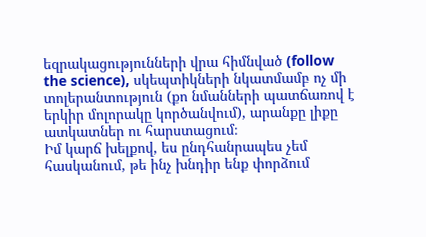եզրակացությունների վրա հիմնված (follow the science), սկեպտիկների նկատմամբ ոչ մի տոլերանտություն (քո նմանների պատճառով է երկիր մոլորակը կործանվում), արանքը լիքը ատկատներ ու հարստացում։
Իմ կարճ խելքով, ես ընդհանրապես չեմ հասկանում, թե ինչ խնդիր ենք փորձում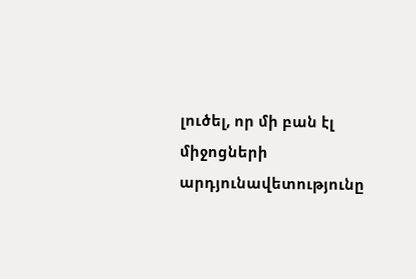լուծել, որ մի բան էլ միջոցների արդյունավետությունը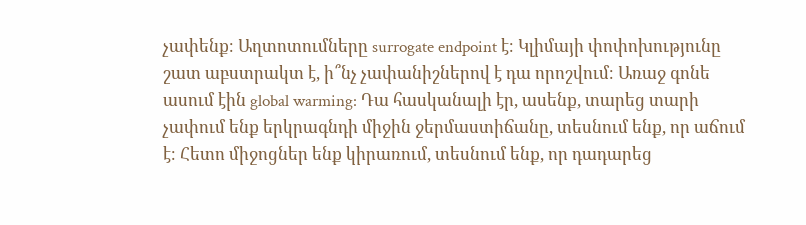չափենք։ Աղտոտումները surrogate endpoint է։ Կլիմայի փոփոխությունը շատ աբստրակտ է, ի՞նչ չափանիշներով է դա որոշվում։ Առաջ գոնե ասում էին global warming: Դա հասկանալի էր, ասենք, տարեց տարի չափում ենք երկրագնդի միջին ջերմաստիճանը, տեսնում ենք, որ աճում է։ Հետո միջոցներ ենք կիրառում, տեսնում ենք, որ դադարեց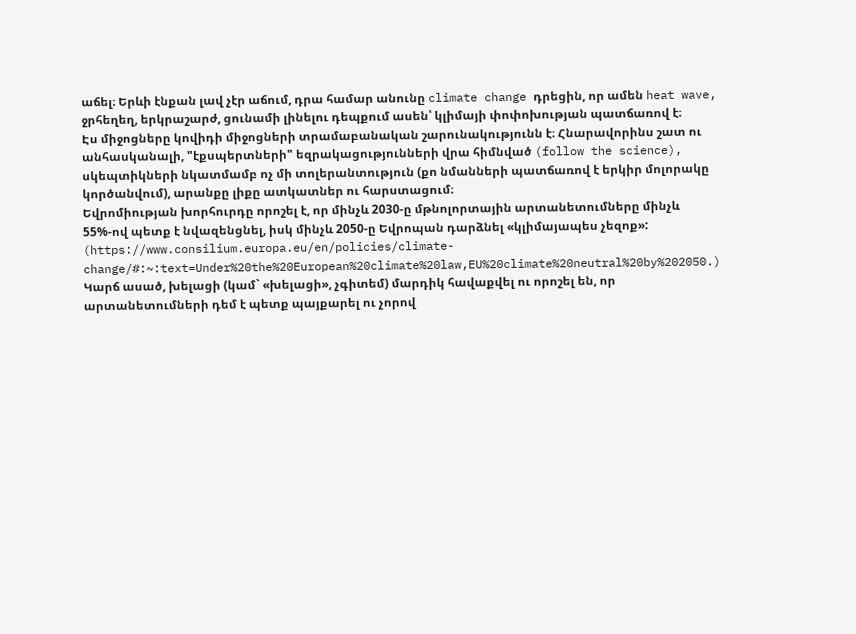աճել։ Երևի էնքան լավ չէր աճում, դրա համար անունը climate change դրեցին, որ ամեն heat wave, ջրհեղեղ, երկրաշարժ, ցունամի լինելու դեպքում ասեն՝ կլիմայի փոփոխության պատճառով է։
Էս միջոցները կովիդի միջոցների տրամաբանական շարունակությունն է։ Հնարավորինս շատ ու անհասկանալի, "էքսպերտների" եզրակացությունների վրա հիմնված (follow the science), սկեպտիկների նկատմամբ ոչ մի տոլերանտություն (քո նմանների պատճառով է երկիր մոլորակը կործանվում), արանքը լիքը ատկատներ ու հարստացում։
Եվրոմիության խորհուրդը որոշել է, որ մինչև 2030-ը մթնոլորտային արտանետումները մինչև 55%-ով պետք է նվազենցնել, իսկ մինչև 2050-ը Եվրոպան դարձնել «կլիմայապես չեզոք»: (https://www.consilium.europa.eu/en/policies/climate-change/#:~:text=Under%20the%20European%20climate%20law,EU%20climate%20neutral%20by%202050.) Կարճ ասած, խելացի (կամ` «խելացի», չգիտեմ) մարդիկ հավաքվել ու որոշել են, որ արտանետումների դեմ է պետք պայքարել ու չորով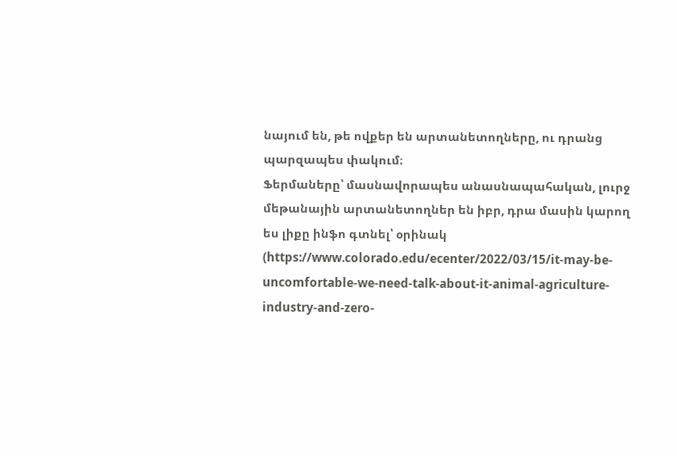նայում են, թե ովքեր են արտանետողները, ու դրանց պարզապես փակում։
Ֆերմաները՝ մասնավորապես անասնապահական, լուրջ մեթանային արտանետողներ են իբր, դրա մասին կարող ես լիքը ինֆո գտնել՝ օրինակ (https://www.colorado.edu/ecenter/2022/03/15/it-may-be-uncomfortable-we-need-talk-about-it-animal-agriculture-industry-and-zero-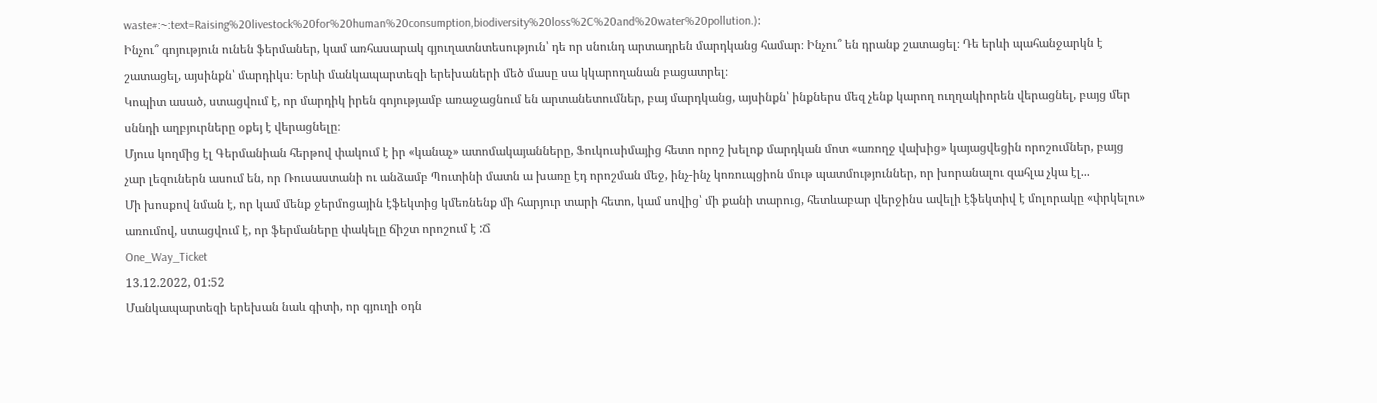waste#:~:text=Raising%20livestock%20for%20human%20consumption,biodiversity%20loss%2C%20and%20water%20pollution.)։
Ինչու՞ գոյություն ունեն ֆերմաներ, կամ առհասարակ գյուղատնտեսություն՝ դե որ սնունդ արտադրեն մարդկանց համար։ Ինչու՞ են դրանք շատացել։ Դե երևի պահանջարկն է շատացել, այսինքն՝ մարդիկս։ Երևի մանկապարտեզի երեխաների մեծ մասը սա կկարողանան բացատրել։
Կոպիտ ասած, ստացվում է, որ մարդիկ իրեն գոյությամբ առաջացնում են արտանետումներ, բայ մարդկանց, այսինքն՝ ինքներս մեզ չենք կարող ուղղակիորեն վերացնել, բայց մեր սննդի աղբյուրները օքեյ է վերացնելը։
Մյուս կողմից էլ Գերմանիան հերթով փակում է իր «կանաչ» ատոմակայանները, Ֆուկուսիմայից հետո որոշ խելոք մարդկան մոտ «առողջ վախից» կայացվեցին որոշումներ, բայց չար լեզուներն ասում են, որ Ռուսաստանի ու անձամբ Պուտինի մատն ա խառը էդ որոշման մեջ, ինչ-ինչ կոռուպցիոն մութ պատմություններ, որ խորանալու զահլա չկա էլ...
Մի խոսքով նման է, որ կամ մենք ջերմոցային էֆեկտից կմեռնենք մի հարյուր տարի հետո, կամ սովից՝ մի քանի տարուց, հետևաբար վերջինս ավելի էֆեկտիվ է մոլորակը «փրկելու» առումով, ստացվում է, որ ֆերմաները փակելը ճիշտ որոշում է :Ճ
One_Way_Ticket
13.12.2022, 01:52
Մանկապարտեզի երեխան նաև գիտի, որ գյուղի օդն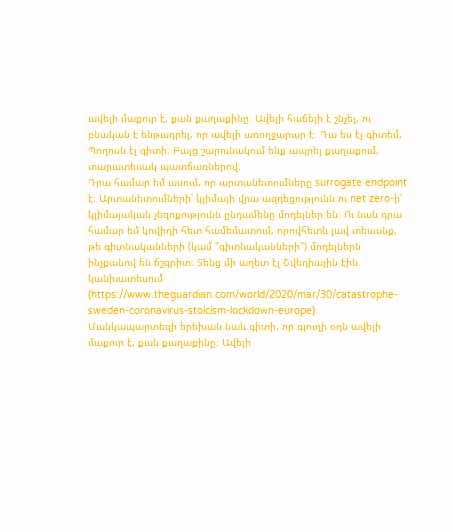ավելի մաքուր է, քան քաղաքինը։ Ավելի հաճելի է շնչել, ու բնական է ենթադրել, որ ավելի առողջարար է։ Դա ես էլ գիտեմ, Պողոսն էլ գիտի։ Բայց շարունակում ենք ապրել քաղաքում, տարատեսակ պատճառներով։
Դրա համար եմ ասում, որ արտանետումները surrogate endpoint է։ Արտանետումների՝ կլիմայի վրա ազդեցությունն ու net zero-ի՝ կլիմայական չեզոքությունն ընդամենը մոդելներ են։ Ու նաև դրա համար եմ կովիդի հետ համեմատում, որովհետև լավ տեսանք, թե գիտնականների (կամ "գիտնականների") մոդելներն ինչքանով են ճշգրիտ։ Տենց մի աղետ էլ Շվեդիային էին կանխատեսում (https://www.theguardian.com/world/2020/mar/30/catastrophe-sweden-coronavirus-stoicism-lockdown-europe)։
Մանկապարտեզի երեխան նաև գիտի, որ գյուղի օդն ավելի մաքուր է, քան քաղաքինը։ Ավելի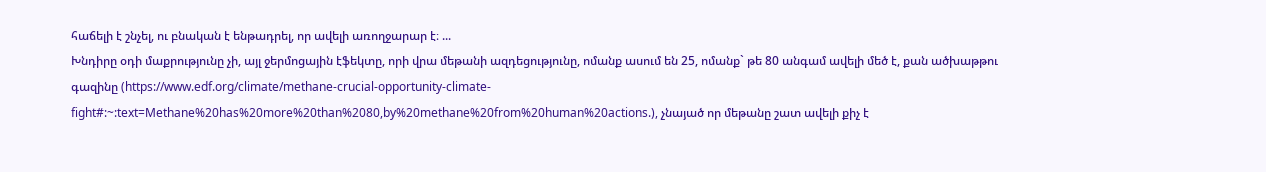հաճելի է շնչել, ու բնական է ենթադրել, որ ավելի առողջարար է։ ...
Խնդիրը օդի մաքրությունը չի, այլ ջերմոցային էֆեկտը, որի վրա մեթանի ազդեցությունը, ոմանք ասում են 25, ոմանք` թե 80 անգամ ավելի մեծ է, քան ածխաթթու գազինը (https://www.edf.org/climate/methane-crucial-opportunity-climate-fight#:~:text=Methane%20has%20more%20than%2080,by%20methane%20from%20human%20actions.), չնայած որ մեթանը շատ ավելի քիչ է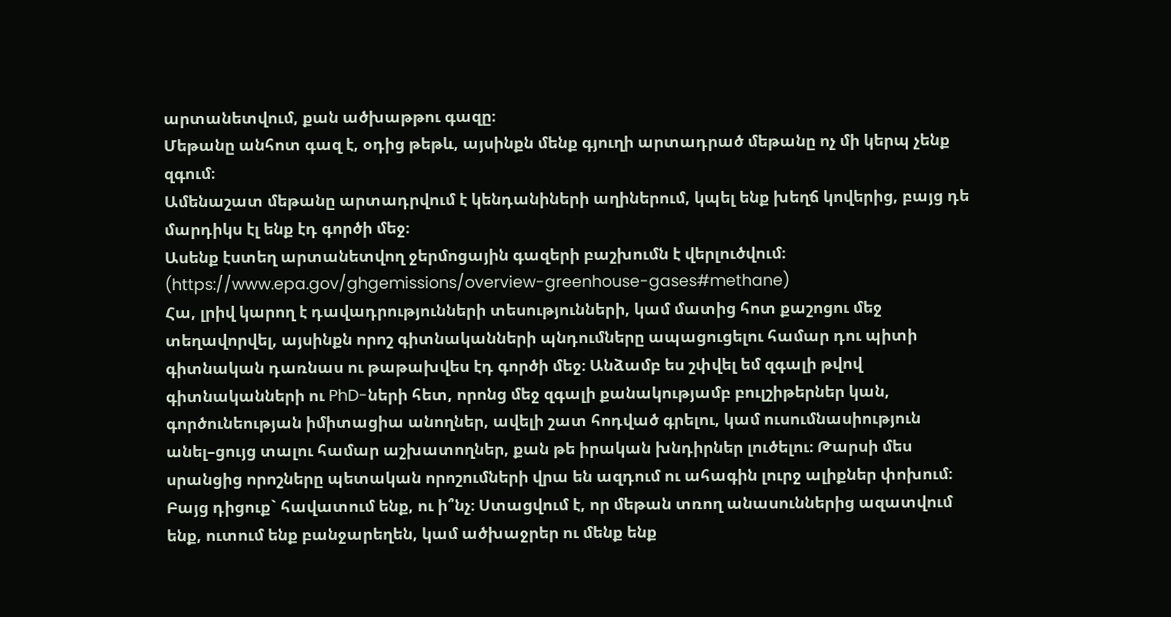արտանետվում, քան ածխաթթու գազը։
Մեթանը անհոտ գազ է, օդից թեթև, այսինքն մենք գյուղի արտադրած մեթանը ոչ մի կերպ չենք զգում։
Ամենաշատ մեթանը արտադրվում է կենդանիների աղիներում, կպել ենք խեղճ կովերից, բայց դե մարդիկս էլ ենք էդ գործի մեջ։
Ասենք էստեղ արտանետվող ջերմոցային գազերի բաշխումն է վերլուծվում։ (https://www.epa.gov/ghgemissions/overview-greenhouse-gases#methane)
Հա, լրիվ կարող է դավադրությունների տեսությունների, կամ մատից հոտ քաշոցու մեջ տեղավորվել, այսինքն որոշ գիտնականների պնդումները ապացուցելու համար դու պիտի գիտնական դառնաս ու թաթախվես էդ գործի մեջ։ Անձամբ ես շփվել եմ զգալի թվով գիտնականների ու PhD-ների հետ, որոնց մեջ զգալի քանակությամբ բուլշիթերներ կան, գործունեության իմիտացիա անողներ, ավելի շատ հոդված գրելու, կամ ուսումնասիություն անել–ցույց տալու համար աշխատողներ, քան թե իրական խնդիրներ լուծելու։ Թարսի մես սրանցից որոշները պետական որոշումների վրա են ազդում ու ահագին լուրջ ալիքներ փոխում։
Բայց դիցուք` հավատում ենք, ու ի՞նչ։ Ստացվում է, որ մեթան տռող անասուններից ազատվում ենք, ուտում ենք բանջարեղեն, կամ ածխաջրեր ու մենք ենք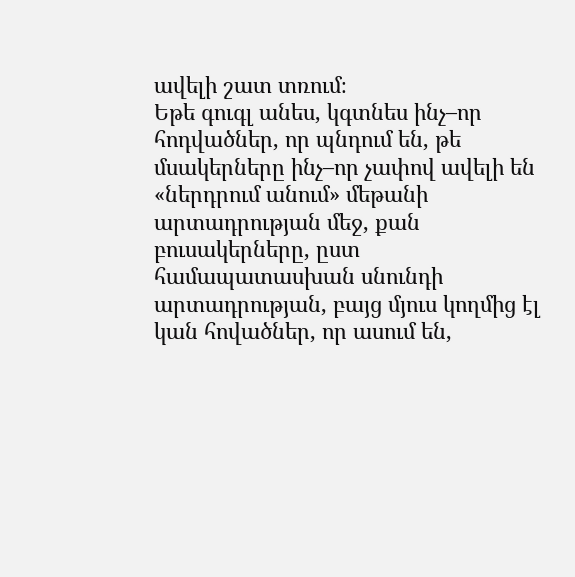ավելի շատ տռում։
Եթե գուգլ անես, կգտնես ինչ–որ հոդվածներ, որ պնդում են, թե մսակերները ինչ–որ չափով ավելի են «ներդրում անում» մեթանի արտադրության մեջ, քան բուսակերները, ըստ համապատասխան սնունդի արտադրության, բայց մյուս կողմից էլ կան հովածներ, որ ասում են,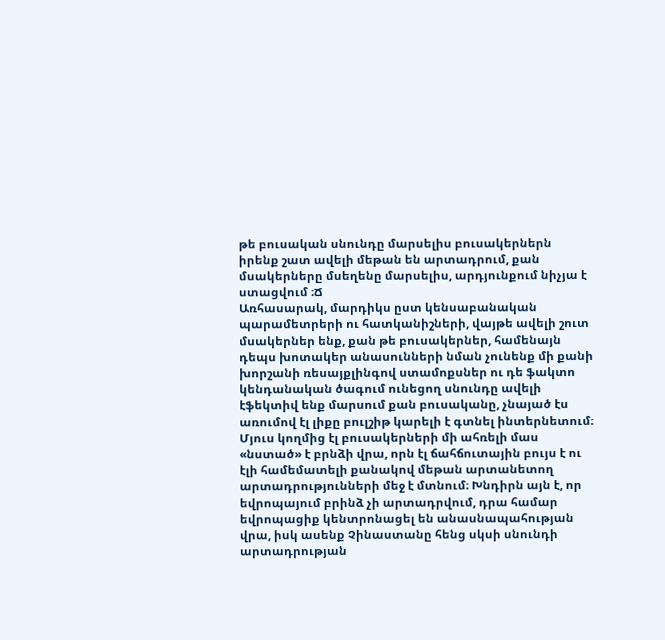թե բուսական սնունդը մարսելիս բուսակերներն իրենք շատ ավելի մեթան են արտադրում, քան մսակերները մսեղենը մարսելիս, արդյունքում նիչյա է ստացվում ։Ճ
Առհասարակ, մարդիկս ըստ կենսաբանական պարամետրերի ու հատկանիշների, վայթե ավելի շուտ մսակերներ ենք, քան թե բուսակերներ, համենայն դեպս խոտակեր անասունների նման չունենք մի քանի խորշանի ռեսայքլինգով ստամոքսներ ու դե ֆակտո կենդանական ծագում ունեցող սնունդը ավելի էֆեկտիվ ենք մարսում քան բուսականը, չնայած էս առումով էլ լիքը բուլշիթ կարելի է գտնել ինտերնետում։
Մյուս կողմից էլ բուսակերների մի ահռելի մաս «նստած» է բրնձի վրա, որն էլ ճահճուտային բույս է ու էլի համեմատելի քանակով մեթան արտանետող արտադրությունների մեջ է մտնում։ Խնդիրն այն է, որ եվրոպայում բրինձ չի արտադրվում, դրա համար եվրոպացիք կենտրոնացել են անասնապահության վրա, իսկ ասենք Չինաստանը հենց սկսի սնունդի արտադրության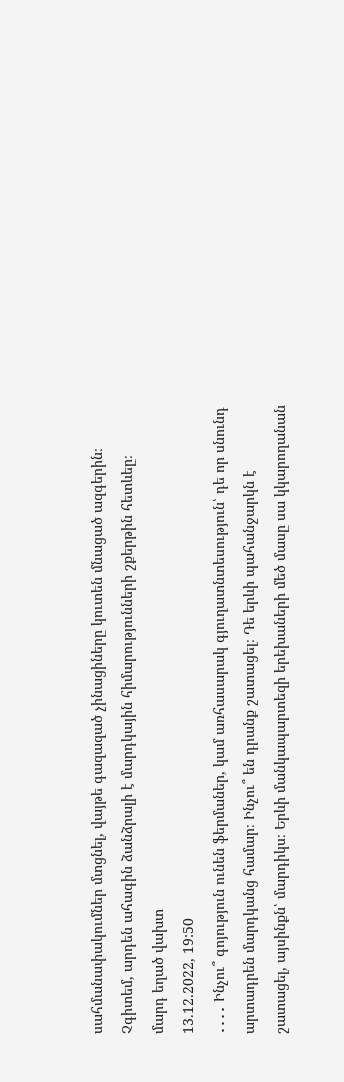սահմանափակումներ մտցնել, վայթե գազազած չինացիները կուտեն մնացած ազգերին։ Չգիտեմ, արդեն ահագին ձանձրալի է մարդկային հիմարությունների շքերթին հետևեը։
մարդ եղած վախտ
13.12.2022, 19:50
․․․․ Ինչու՞ գոյություն ունեն ֆերմաներ, կամ առհասարակ գյուղատնտեսություն՝ դե որ սնունդ արտադրեն մարդկանց համար։ Ինչու՞ են դրանք շատացել։ Դե երևի պահանջարկն է շատացել, այսինքն՝ մարդիկս։ Երևի մանկապարտեզի երեխաների մեծ մասը սա կկարողանան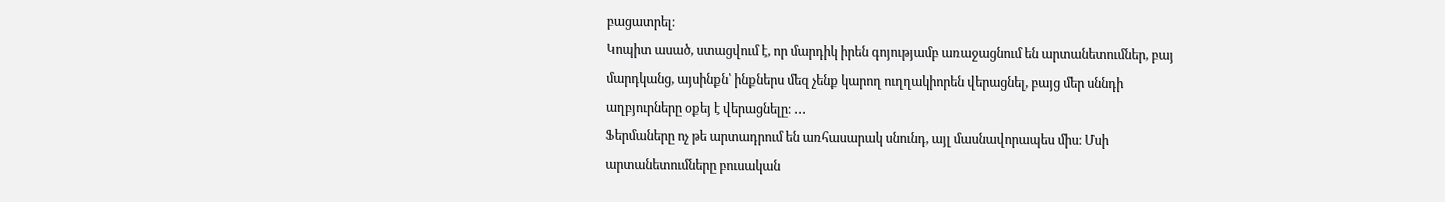բացատրել։
Կոպիտ ասած, ստացվում է, որ մարդիկ իրեն գոյությամբ առաջացնում են արտանետումներ, բայ մարդկանց, այսինքն՝ ինքներս մեզ չենք կարող ուղղակիորեն վերացնել, բայց մեր սննդի աղբյուրները օքեյ է վերացնելը։ ․․․
Ֆերմաները ոչ թե արտադրում են առհասարակ սնունդ, այլ մասնավորապես միս։ Մսի արտանետումները բուսական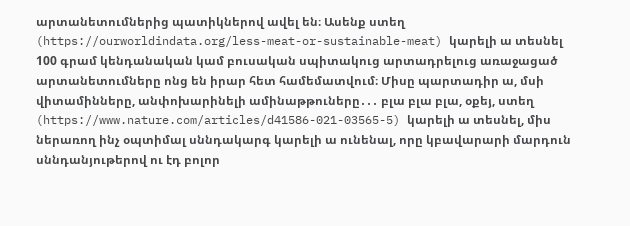արտանետումներից պատիկներով ավել են։ Ասենք ստեղ (https://ourworldindata.org/less-meat-or-sustainable-meat) կարելի ա տեսնել 100 գրամ կենդանական կամ բուսական սպիտակուց արտադրելուց առաջացած արտանետումները ոնց են իրար հետ համեմատվում։ Միսը պարտադիր ա, մսի վիտամինները, անփոխարինելի ամինաթթուները․․․ բլա բլա բլա, օքեյ, ստեղ (https://www.nature.com/articles/d41586-021-03565-5) կարելի ա տեսնել, միս ներառող ինչ օպտիմալ սննդակարգ կարելի ա ունենալ, որը կբավարարի մարդուն սննդանյութերով ու էդ բոլոր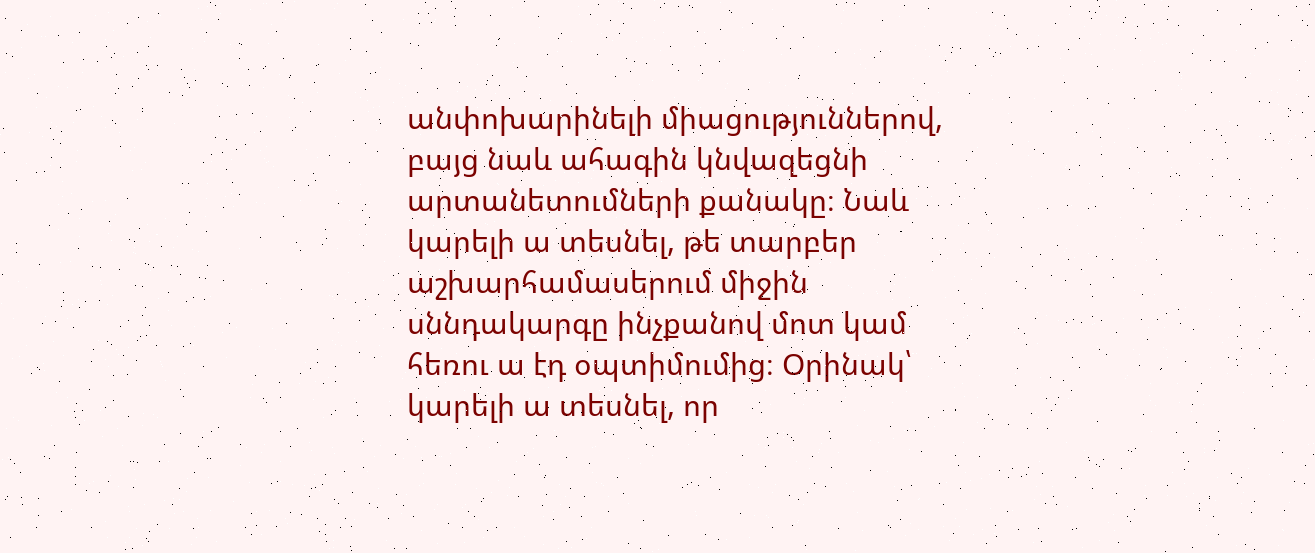անփոխարինելի միացություններով, բայց նաև ահագին կնվազեցնի արտանետումների քանակը։ Նաև կարելի ա տեսնել, թե տարբեր աշխարհամասերում միջին սննդակարգը ինչքանով մոտ կամ հեռու ա էդ օպտիմումից։ Օրինակ՝ կարելի ա տեսնել, որ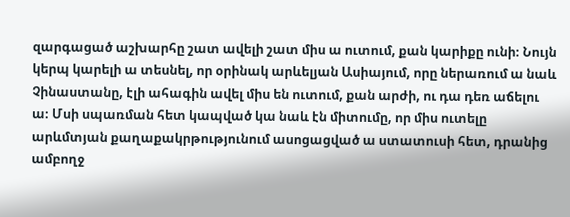զարգացած աշխարհը շատ ավելի շատ միս ա ուտում, քան կարիքը ունի։ Նույն կերպ կարելի ա տեսնել, որ օրինակ արևելյան Ասիայում, որը ներառում ա նաև Չինաստանը, էլի ահագին ավել միս են ուտում, քան արժի, ու դա դեռ աճելու ա։ Մսի սպառման հետ կապված կա նաև էն միտումը, որ միս ուտելը արևմտյան քաղաքակրթությունում ասոցացված ա ստատուսի հետ, դրանից ամբողջ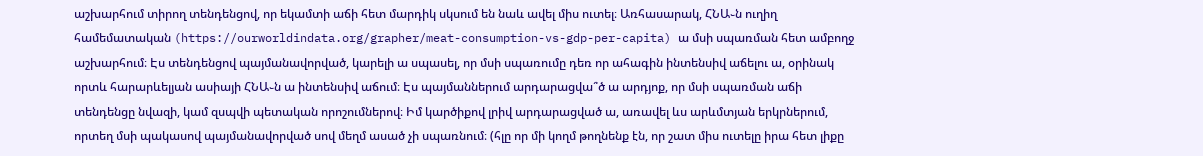աշխարհում տիրող տենդենցով, որ եկամտի աճի հետ մարդիկ սկսում են նաև ավել միս ուտել։ Առհասարակ, ՀՆԱ֊ն ուղիղ համեմատական (https://ourworldindata.org/grapher/meat-consumption-vs-gdp-per-capita) ա մսի սպառման հետ ամբողջ աշխարհում։ Էս տենդենցով պայմանավորված, կարելի ա սպասել, որ մսի սպառումը դեռ որ ահագին ինտենսիվ աճելու ա, օրինակ որտև հարարևելյան ասիայի ՀՆԱ֊ն ա ինտենսիվ աճում։ Էս պայմաններում արդարացվա՞ծ ա արդյոք, որ մսի սպառման աճի տենդենցը նվազի, կամ զսպվի պետական որոշումներով։ Իմ կարծիքով լրիվ արդարացված ա, առավել ևս արևմտյան երկրներում, որտեղ մսի պակասով պայմանավորված սով մեղմ ասած չի սպառնում։ (հլը որ մի կողմ թողնենք էն, որ շատ միս ուտելը իրա հետ լիքը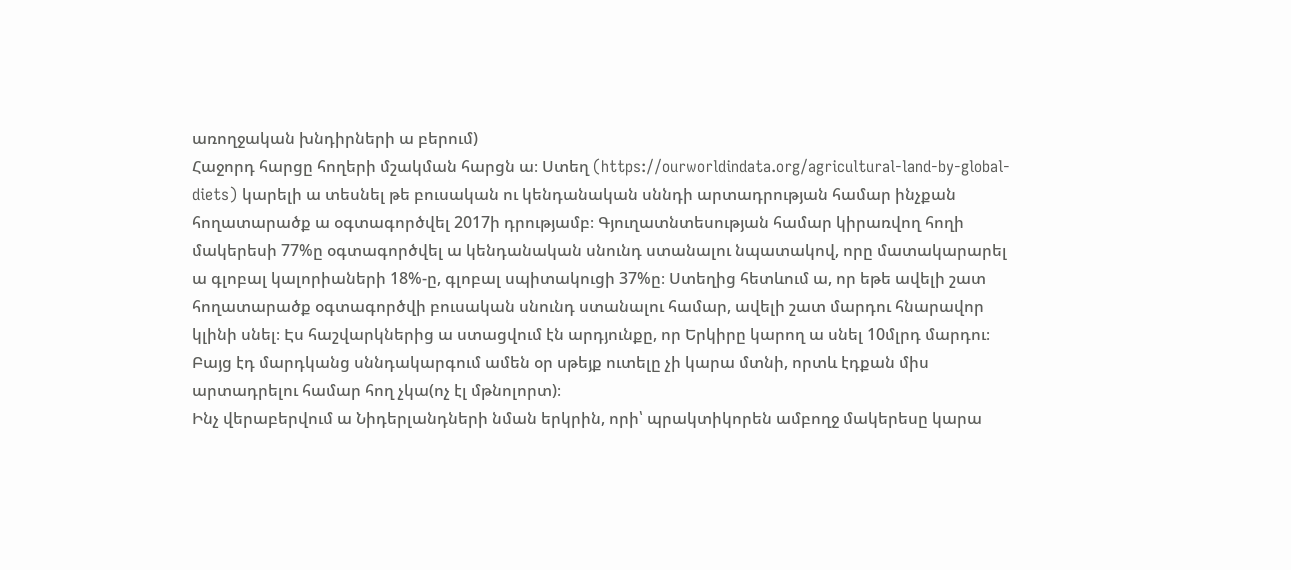առողջական խնդիրների ա բերում)
Հաջորդ հարցը հողերի մշակման հարցն ա։ Ստեղ (https://ourworldindata.org/agricultural-land-by-global-diets) կարելի ա տեսնել թե բուսական ու կենդանական սննդի արտադրության համար ինչքան հողատարածք ա օգտագործվել 2017ի դրությամբ։ Գյուղատնտեսության համար կիրառվող հողի մակերեսի 77%ը օգտագործվել ա կենդանական սնունդ ստանալու նպատակով, որը մատակարարել ա գլոբալ կալորիաների 18%-ը, գլոբալ սպիտակուցի 37%ը։ Ստեղից հետևում ա, որ եթե ավելի շատ հողատարածք օգտագործվի բուսական սնունդ ստանալու համար, ավելի շատ մարդու հնարավոր կլինի սնել։ Էս հաշվարկներից ա ստացվում էն արդյունքը, որ Երկիրը կարող ա սնել 10մլրդ մարդու։ Բայց էդ մարդկանց սննդակարգում ամեն օր սթեյք ուտելը չի կարա մտնի, որտև էդքան միս արտադրելու համար հող չկա(ոչ էլ մթնոլորտ)։
Ինչ վերաբերվում ա Նիդերլանդների նման երկրին, որի՝ պրակտիկորեն ամբողջ մակերեսը կարա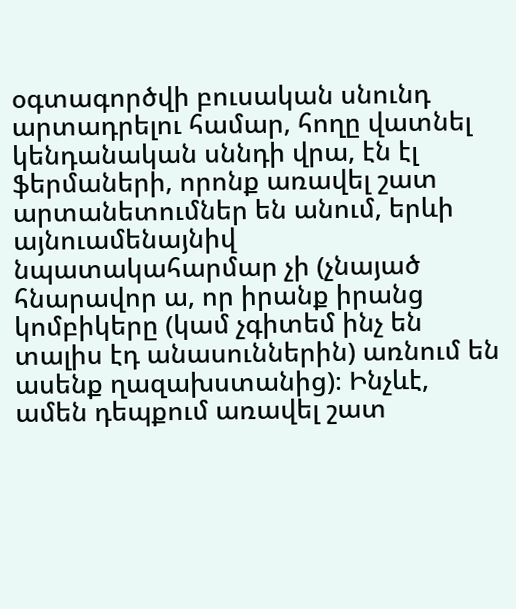օգտագործվի բուսական սնունդ արտադրելու համար, հողը վատնել կենդանական սննդի վրա, էն էլ ֆերմաների, որոնք առավել շատ արտանետումներ են անում, երևի այնուամենայնիվ նպատակահարմար չի (չնայած հնարավոր ա, որ իրանք իրանց կոմբիկերը (կամ չգիտեմ ինչ են տալիս էդ անասուններին) առնում են ասենք ղազախստանից)։ Ինչևէ, ամեն դեպքում առավել շատ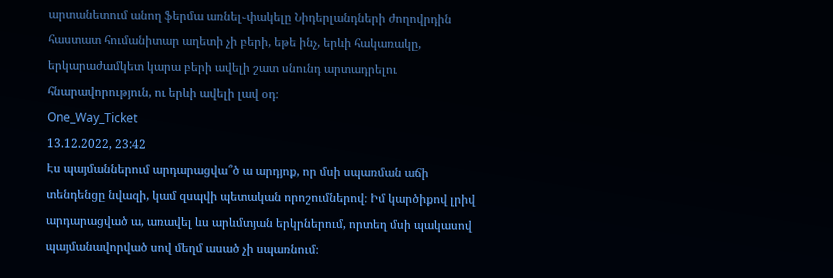արտանետում անող ֆերմա առնել֊փակելը Նիդերլանդների ժողովրդին հաստատ հումանիտար աղետի չի բերի, եթե ինչ, երևի հակառակը, երկարաժամկետ կարա բերի ավելի շատ սնունդ արտադրելու հնարավորություն, ու երևի ավելի լավ օդ։
One_Way_Ticket
13.12.2022, 23:42
Էս պայմաններում արդարացվա՞ծ ա արդյոք, որ մսի սպառման աճի տենդենցը նվազի, կամ զսպվի պետական որոշումներով։ Իմ կարծիքով լրիվ արդարացված ա, առավել ևս արևմտյան երկրներում, որտեղ մսի պակասով պայմանավորված սով մեղմ ասած չի սպառնում։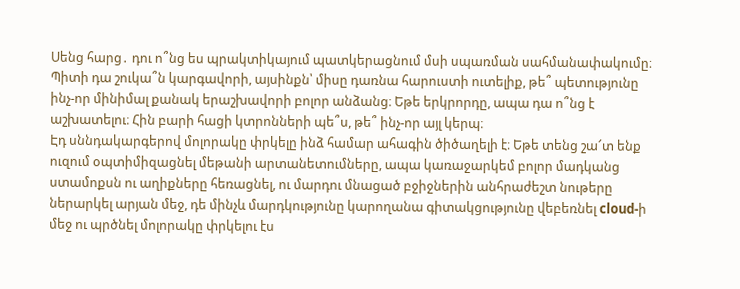Սենց հարց․ դու ո՞նց ես պրակտիկայում պատկերացնում մսի սպառման սահմանափակումը։ Պիտի դա շուկա՞ն կարգավորի, այսինքն՝ միսը դառնա հարուստի ուտելիք, թե՞ պետությունը ինչ-որ մինիմալ քանակ երաշխավորի բոլոր անձանց։ Եթե երկրորդը, ապա դա ո՞նց է աշխատելու։ Հին բարի հացի կտրոնների պե՞ս, թե՞ ինչ-որ այլ կերպ։
Էդ սննդակարգերով մոլորակը փրկելը ինձ համար ահագին ծիծաղելի է։ Եթե տենց շա՜տ ենք ուզում օպտիմիզացնել մեթանի արտանետումները, ապա կառաջարկեմ բոլոր մադկանց ստամոքսն ու աղիքները հեռացնել, ու մարդու մնացած բջիջներին անհրաժեշտ նութերը ներարկել արյան մեջ, դե մինչև մարդկությունը կարողանա գիտակցությունը վեբեռնել cloud-ի մեջ ու պրծնել մոլորակը փրկելու էս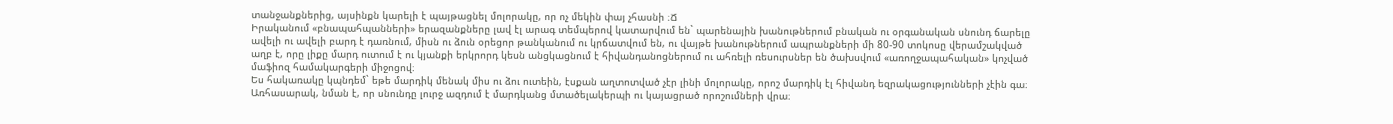տանջանքներից, այսինքն կարելի է պայթացնել մոլորակը, որ ոչ մեկին փայ չհասնի ։Ճ
Իրականում «բնապահպանների» երազանքները լավ էլ արագ տեմպերով կատարվում են` պարենային խանութներում բնական ու օրգանական սնունդ ճարելը ավելի ու ավելի բարդ է դառնում, միսն ու ձուն օրեցոր թանկանում ու կրճատվում են, ու վայթե խանութներում ապրանքների մի 80-90 տոկոսը վերամշակված աղբ է, որը լիքը մարդ ուտում է ու կյանքի երկրորդ կեսն անցկացնում է հիվանդանոցներում ու ահռելի ռեսուրսներ են ծախսվում «առողջապահական» կոչված մաֆիոզ համակարգերի միջոցով։
Ես հակառակը կպնդեմ` եթե մարդիկ մենակ միս ու ձու ուտեին, էսքան աղտոտված չէր լինի մոլորակը, որոշ մարդիկ էլ հիվանդ եզրակացությունների չէին գա։ Առհասարակ, նման է, որ սնունդը լուրջ ազդում է մարդկանց մտածելակերպի ու կայացրած որոշումների վրա։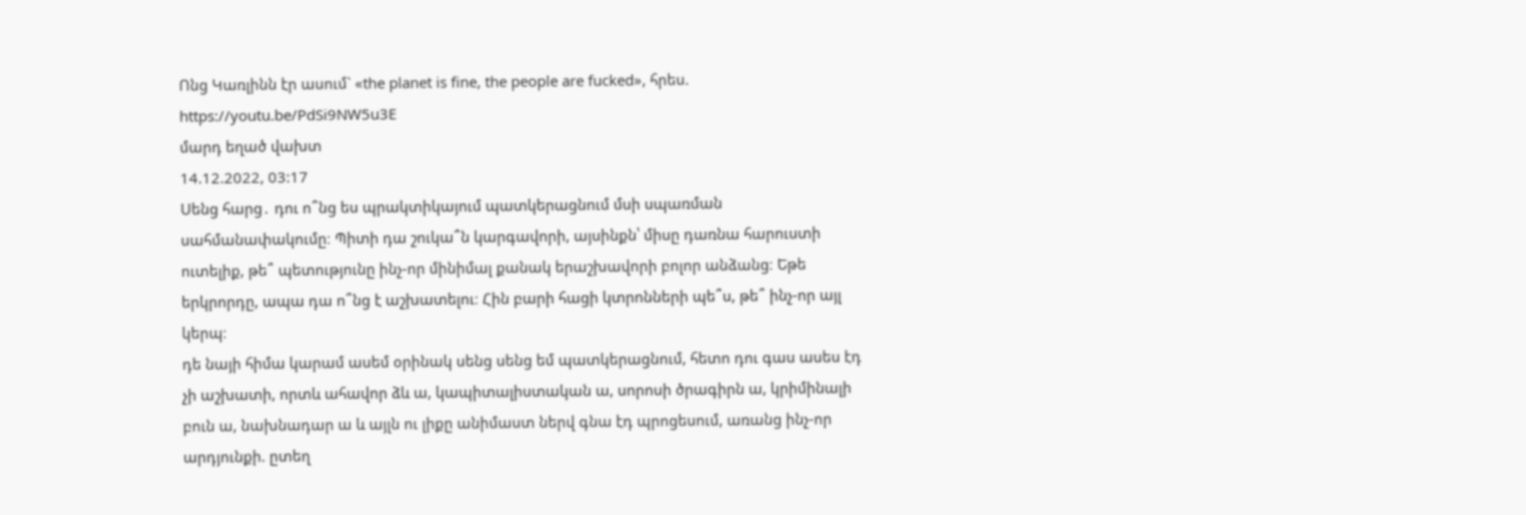Ոնց Կառլինն էր ասում` «the planet is fine, the people are fucked», հրես.
https://youtu.be/PdSi9NW5u3E
մարդ եղած վախտ
14.12.2022, 03:17
Սենց հարց․ դու ո՞նց ես պրակտիկայում պատկերացնում մսի սպառման սահմանափակումը։ Պիտի դա շուկա՞ն կարգավորի, այսինքն՝ միսը դառնա հարուստի ուտելիք, թե՞ պետությունը ինչ-որ մինիմալ քանակ երաշխավորի բոլոր անձանց։ Եթե երկրորդը, ապա դա ո՞նց է աշխատելու։ Հին բարի հացի կտրոնների պե՞ս, թե՞ ինչ-որ այլ կերպ։
դե նայի հիմա կարամ ասեմ օրինակ սենց սենց եմ պատկերացնում, հետո դու գաս ասես էդ չի աշխատի, որտև ահավոր ձև ա, կապիտալիստական ա, սորոսի ծրագիրն ա, կրիմինալի բուն ա, նախնադար ա և այլն ու լիքը անիմաստ ներվ գնա էդ պրոցեսում, առանց ինչ-որ արդյունքի. ըտեղ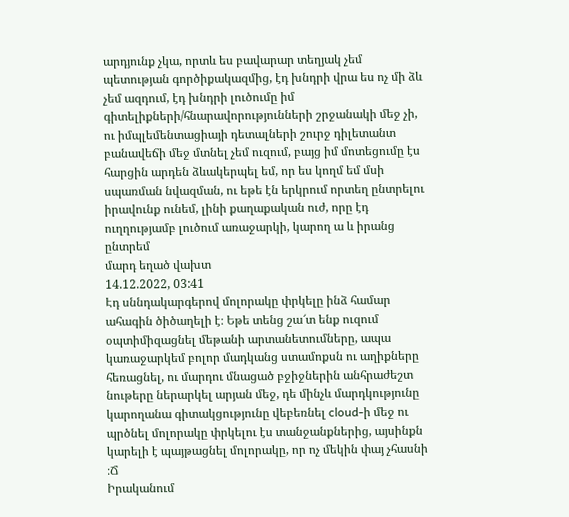արդյունք չկա, որտև ես բավարար տեղյակ չեմ պետության գործիքակազմից, էդ խնդրի վրա ես ոչ մի ձև չեմ ազդում, էդ խնդրի լուծումը իմ գիտելիքների/հնարավորությունների շրջանակի մեջ չի, ու իմպլեմենտացիայի դետալների շուրջ դիլետանտ բանավեճի մեջ մտնել չեմ ուզում, բայց իմ մոտեցումը էս հարցին արդեն ձևակերպել եմ, որ ես կողմ եմ մսի սպառման նվազման, ու եթե էն երկրում որտեղ ընտրելու իրավունք ունեմ, լինի քաղաքական ուժ, որը էդ ուղղությամբ լուծում առաջարկի, կարող ա և իրանց ընտրեմ
մարդ եղած վախտ
14.12.2022, 03:41
Էդ սննդակարգերով մոլորակը փրկելը ինձ համար ահագին ծիծաղելի է։ Եթե տենց շա՜տ ենք ուզում օպտիմիզացնել մեթանի արտանետումները, ապա կառաջարկեմ բոլոր մադկանց ստամոքսն ու աղիքները հեռացնել, ու մարդու մնացած բջիջներին անհրաժեշտ նութերը ներարկել արյան մեջ, դե մինչև մարդկությունը կարողանա գիտակցությունը վեբեռնել cloud-ի մեջ ու պրծնել մոլորակը փրկելու էս տանջանքներից, այսինքն կարելի է պայթացնել մոլորակը, որ ոչ մեկին փայ չհասնի ։Ճ
Իրականում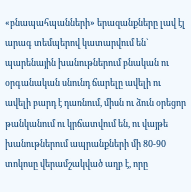«բնապահպանների» երազանքները լավ էլ արագ տեմպերով կատարվում են` պարենային խանութներում բնական ու օրգանական սնունդ ճարելը ավելի ու ավելի բարդ է դառնում, միսն ու ձուն օրեցոր թանկանում ու կրճատվում են, ու վայթե խանութներում ապրանքների մի 80-90 տոկոսը վերամշակված աղբ է, որը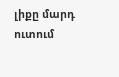լիքը մարդ ուտում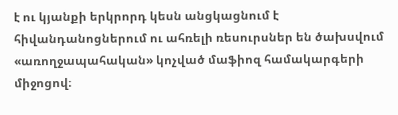է ու կյանքի երկրորդ կեսն անցկացնում է հիվանդանոցներում ու ահռելի ռեսուրսներ են ծախսվում «առողջապահական» կոչված մաֆիոզ համակարգերի միջոցով։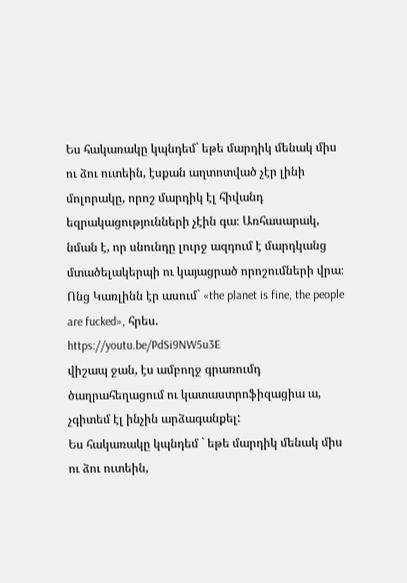Ես հակառակը կպնդեմ` եթե մարդիկ մենակ միս ու ձու ուտեին, էսքան աղտոտված չէր լինի մոլորակը, որոշ մարդիկ էլ հիվանդ եզրակացությունների չէին գա։ Առհասարակ, նման է, որ սնունդը լուրջ ազդում է մարդկանց մտածելակերպի ու կայացրած որոշումների վրա։
Ոնց Կառլինն էր ասում` «the planet is fine, the people are fucked», հրես.
https://youtu.be/PdSi9NW5u3E
վիշապ ջան, էս ամբողջ գրառումդ ծաղրահեղացում ու կատաստրոֆիզացիա ա, չգիտեմ էլ ինչին արձագանքել:
Ես հակառակը կպնդեմ ` եթե մարդիկ մենակ միս ու ձու ուտեին,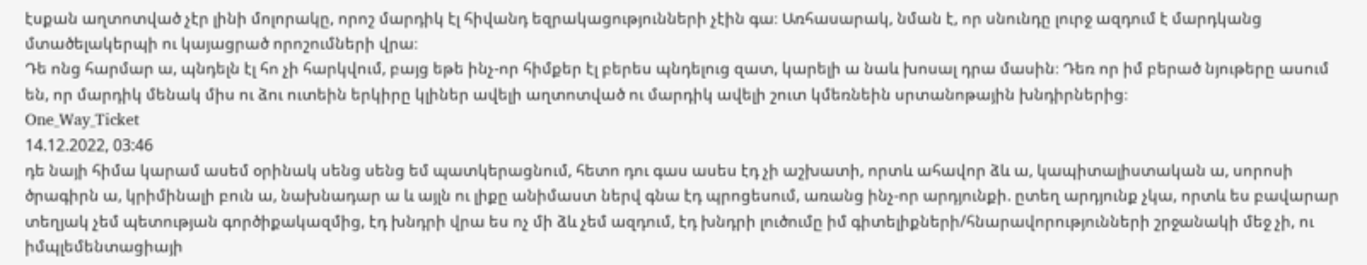էսքան աղտոտված չէր լինի մոլորակը, որոշ մարդիկ էլ հիվանդ եզրակացությունների չէին գա։ Առհասարակ, նման է, որ սնունդը լուրջ ազդում է մարդկանց մտածելակերպի ու կայացրած որոշումների վրա։
Դե ոնց հարմար ա, պնդելն էլ հո չի հարկվում, բայց եթե ինչ-որ հիմքեր էլ բերես պնդելուց զատ, կարելի ա նաև խոսալ դրա մասին։ Դեռ որ իմ բերած նյութերը ասում են, որ մարդիկ մենակ միս ու ձու ուտեին երկիրը կլիներ ավելի աղտոտված ու մարդիկ ավելի շուտ կմեռնեին սրտանոթային խնդիրներից։
One_Way_Ticket
14.12.2022, 03:46
դե նայի հիմա կարամ ասեմ օրինակ սենց սենց եմ պատկերացնում, հետո դու գաս ասես էդ չի աշխատի, որտև ահավոր ձև ա, կապիտալիստական ա, սորոսի ծրագիրն ա, կրիմինալի բուն ա, նախնադար ա և այլն ու լիքը անիմաստ ներվ գնա էդ պրոցեսում, առանց ինչ-որ արդյունքի. ըտեղ արդյունք չկա, որտև ես բավարար տեղյակ չեմ պետության գործիքակազմից, էդ խնդրի վրա ես ոչ մի ձև չեմ ազդում, էդ խնդրի լուծումը իմ գիտելիքների/հնարավորությունների շրջանակի մեջ չի, ու իմպլեմենտացիայի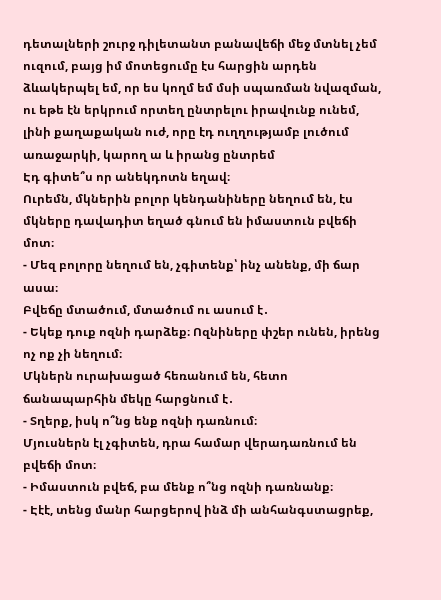դետալների շուրջ դիլետանտ բանավեճի մեջ մտնել չեմ ուզում, բայց իմ մոտեցումը էս հարցին արդեն ձևակերպել եմ, որ ես կողմ եմ մսի սպառման նվազման, ու եթե էն երկրում որտեղ ընտրելու իրավունք ունեմ, լինի քաղաքական ուժ, որը էդ ուղղությամբ լուծում առաջարկի, կարող ա և իրանց ընտրեմ
Էդ գիտե՞ս որ անեկդոտն եղավ։
Ուրեմն, մկներին բոլոր կենդանիները նեղում են, էս մկները դավադիտ եղած գնում են իմաստուն բվեճի մոտ։
- Մեզ բոլորը նեղում են, չգիտենք՝ ինչ անենք, մի ճար ասա։
Բվեճը մտածում, մտածում ու ասում է․
- Եկեք դուք ոզնի դարձեք։ Ոզնիները փշեր ունեն, իրենց ոչ ոք չի նեղում։
Մկներն ուրախացած հեռանում են, հետո ճանապարհին մեկը հարցնում է․
- Տղերք, իսկ ո՞նց ենք ոզնի դառնում։
Մյուսներն էլ չգիտեն, դրա համար վերադառնում են բվեճի մոտ։
- Իմաստուն բվեճ, բա մենք ո՞նց ոզնի դառնանք։
- Էէէ, տենց մանր հարցերով ինձ մի անհանգստացրեք,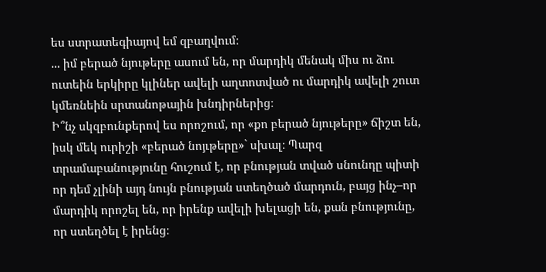ես ստրատեգիայով եմ զբաղվում։
... իմ բերած նյութերը ասում են, որ մարդիկ մենակ միս ու ձու ուտեին երկիրը կլիներ ավելի աղտոտված ու մարդիկ ավելի շուտ կմեռնեին սրտանոթային խնդիրներից։
Ի՞նչ սկզբունքերով ես որոշում, որ «քո բերած նյութերը» ճիշտ են, իսկ մեկ ուրիշի «բերած նոյւթերը»` սխալ։ Պարզ տրամաբանությունը հուշում է, որ բնության տված սնունդը պիտի որ դեմ չլինի այդ նույն բնության ստեղծած մարդուն, բայց ինչ–որ մարդիկ որոշել են, որ իրենք ավելի խելացի են, քան բնությունը, որ ստեղծել է իրենց։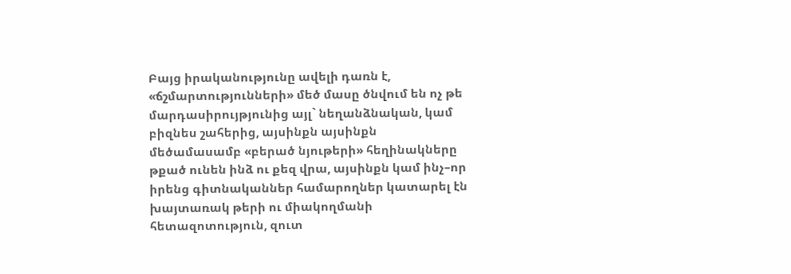Բայց իրականությունը ավելի դառն է, «ճշմարտությունների» մեծ մասը ծնվում են ոչ թե մարդասիրույթյունից այլ` նեղանձնական, կամ բիզնես շահերից, այսինքն այսինքն մեծամասամբ «բերած նյութերի» հեղինակները թքած ունեն ինձ ու քեզ վրա, այսինքն կամ ինչ–որ իրենց գիտնականներ համարողներ կատարել էն խայտառակ թերի ու միակողմանի հետազոտություն, զուտ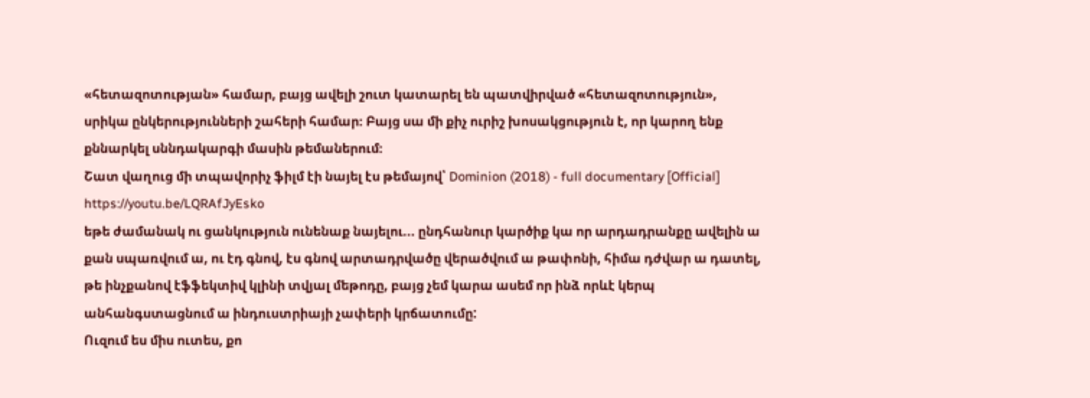«հետազոտության» համար, բայց ավելի շուտ կատարել են պատվիրված «հետազոտություն», սրիկա ընկերությունների շահերի համար։ Բայց սա մի քիչ ուրիշ խոսակցություն է, որ կարող ենք քննարկել սննդակարգի մասին թեմաներում։
Շատ վաղուց մի տպավորիչ ֆիլմ էի նայել էս թեմայով՝ Dominion (2018) - full documentary [Official]
https://youtu.be/LQRAfJyEsko
եթե ժամանակ ու ցանկություն ունենաք նայելու... ընդհանուր կարծիք կա որ արդադրանքը ավելին ա քան սպառվում ա, ու էդ գնով, էս գնով արտադրվածը վերածվում ա թափոնի, հիմա դժվար ա դատել, թե ինչքանով էֆֆեկտիվ կլինի տվյալ մեթոդը, բայց չեմ կարա ասեմ որ ինձ որևէ կերպ անհանգստացնում ա ինդուստրիայի չափերի կրճատումը:
Ուզում ես միս ուտես, քո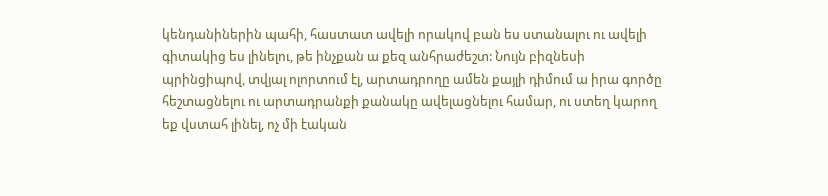կենդանիներին պահի, հաստատ ավելի որակով բան ես ստանալու ու ավելի գիտակից ես լինելու, թե ինչքան ա քեզ անհրաժեշտ: Նույն բիզնեսի պրինցիպով, տվյալ ոլորտում էլ, արտադրողը ամեն քայլի դիմում ա իրա գործը հեշտացնելու ու արտադրանքի քանակը ավելացնելու համար, ու ստեղ կարող եք վստահ լինել, ոչ մի էական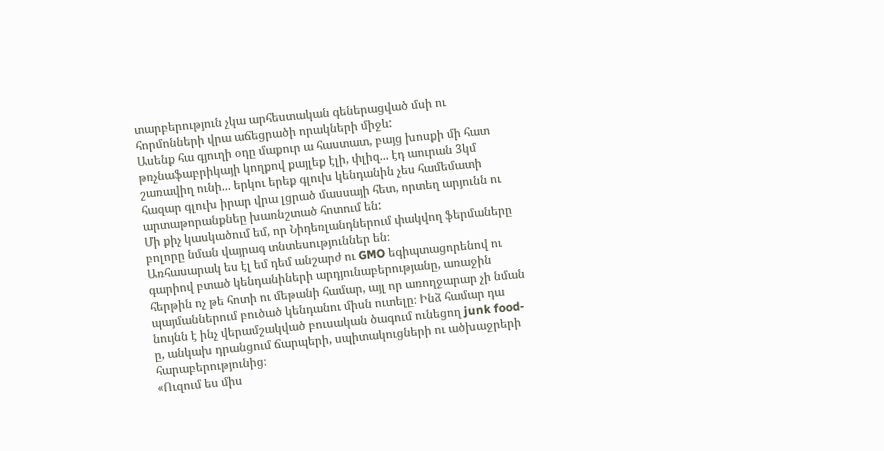տարբերություն չկա արհեստական գեներացված մսի ու հորմոնների վրա աճեցրածի որակների միջև:
Ասենք հա գյուղի օդը մաքուր ա հաստատ, բայց խոսքի մի հատ թռչնաֆաբրիկայի կողքով քայլեք էլի, փլիզ... էդ աուրան 3կմ շառավիղ ունի... երկու երեք գլուխ կենդանին չես համեմատի հազար գլուխ իրար վրա լցրած մասսայի հետ, որտեղ արյունն ու արտաթորանքնեը խառնշտած հոտում են:
Մի քիչ կասկածում եմ, որ Նիդեռլանդներում փակվող ֆերմաները բոլորը նման վայրագ տնտեսություններ են։
Առհասարակ ես էլ եմ դեմ անշարժ ու GMO եգիպտացորենով ու գարիով բտած կենդանիների արդյունաբերությանը, առաջին հերթին ոչ թե հոտի ու մեթանի համար, այլ որ առողջարար չի նման պայմաններում բուծած կենդանու միսն ուտելը։ Ինձ համար դա նույնն է ինչ վերամշակված բուսական ծագում ունեցող junk food-ը, անկախ դրանցում ճարպերի, սպիտակուցների ու ածխաջրերի հարաբերությունից։
«Ուզում ես միս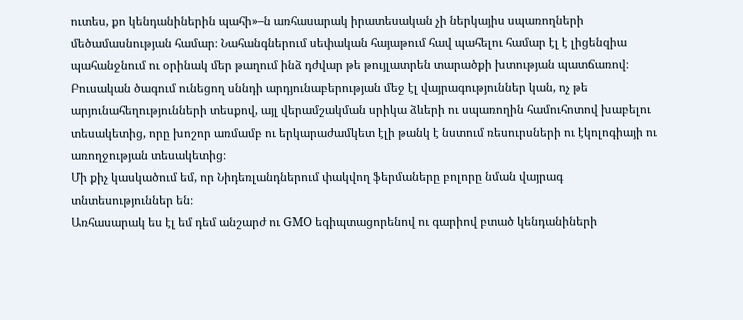ուտես, քո կենդանիներին պահի»–ն առհասարակ իրատեսական չի ներկայիս սպառողների մեծամասնության համար։ Նահանգներում սեփական հայաթում հավ պահելու համար էլ է լիցենզիա պահանջնում ու օրինակ մեր թաղում ինձ դժվար թե թույլատրեն տարածքի խտության պատճառով։
Բուսական ծագում ունեցող սննդի արդյունաբերության մեջ էլ վայրագություններ կան, ոչ թե արյունահեղությունների տեսքով, այլ վերամշակման սրիկա ձևերի ու սպառողին համուհոտով խաբելու տեսակետից, որը խոշոր առմամբ ու երկարաժամկետ էլի թանկ է նստում ռեսուրսների ու էկոլոգիայի ու առողջության տեսակետից։
Մի քիչ կասկածում եմ, որ Նիդեռլանդներում փակվող ֆերմաները բոլորը նման վայրագ տնտեսություններ են։
Առհասարակ ես էլ եմ դեմ անշարժ ու GMO եգիպտացորենով ու գարիով բտած կենդանիների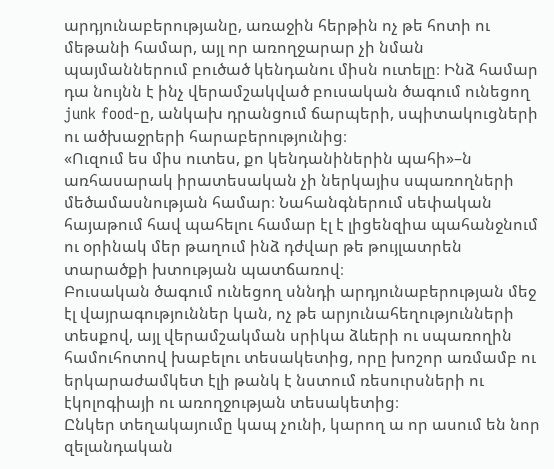արդյունաբերությանը, առաջին հերթին ոչ թե հոտի ու մեթանի համար, այլ որ առողջարար չի նման պայմաններում բուծած կենդանու միսն ուտելը։ Ինձ համար դա նույնն է ինչ վերամշակված բուսական ծագում ունեցող junk food-ը, անկախ դրանցում ճարպերի, սպիտակուցների ու ածխաջրերի հարաբերությունից։
«Ուզում ես միս ուտես, քո կենդանիներին պահի»–ն առհասարակ իրատեսական չի ներկայիս սպառողների մեծամասնության համար։ Նահանգներում սեփական հայաթում հավ պահելու համար էլ է լիցենզիա պահանջնում ու օրինակ մեր թաղում ինձ դժվար թե թույլատրեն տարածքի խտության պատճառով։
Բուսական ծագում ունեցող սննդի արդյունաբերության մեջ էլ վայրագություններ կան, ոչ թե արյունահեղությունների տեսքով, այլ վերամշակման սրիկա ձևերի ու սպառողին համուհոտով խաբելու տեսակետից, որը խոշոր առմամբ ու երկարաժամկետ էլի թանկ է նստում ռեսուրսների ու էկոլոգիայի ու առողջության տեսակետից։
Ընկեր տեղակայումը կապ չունի, կարող ա որ ասում են նոր զելանդական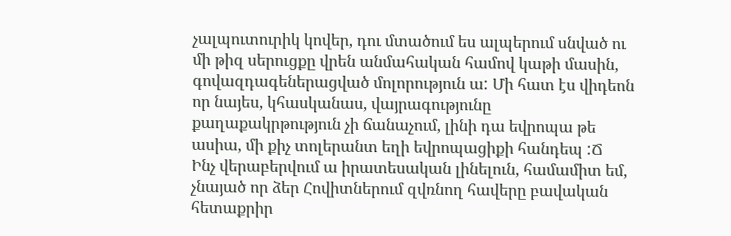չալպուտուրիկ կովեր, դու մտածում ես ալպերում սնված ու մի թիզ սերուցքը վրեն անմահական համով կաթի մասին, գովազդագեներացված մոլորություն ա: Մի հատ էս վիդեոն որ նայես, կհասկանաս, վայրագությունը քաղաքակրթություն չի ճանաչում, լինի դա եվրոպա թե ասիա, մի քիչ տոլերանտ եղի եվրոպացիքի հանդեպ :Ճ
Ինչ վերաբերվում ա իրատեսական լինելուն, համամիտ եմ, չնայած որ ձեր Հովիտներում զվռնող հավերը բավական հետաքրիր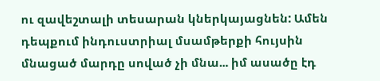ու զավեշտալի տեսարան կներկայացնեն: Ամեն դեպքում ինդուստրիալ մսամթերքի հույսին մնացած մարդը սոված չի մնա... իմ ասածը էդ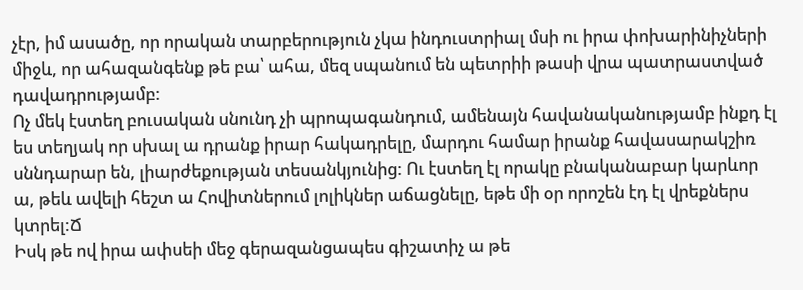չէր, իմ ասածը, որ որական տարբերություն չկա ինդուստրիալ մսի ու իրա փոխարինիչների միջև, որ ահազանգենք թե բա՝ ահա, մեզ սպանում են պետրիի թասի վրա պատրաստված դավադրությամբ:
Ոչ մեկ էստեղ բուսական սնունդ չի պրոպագանդում, ամենայն հավանականությամբ ինքդ էլ ես տեղյակ որ սխալ ա դրանք իրար հակադրելը, մարդու համար իրանք հավասարակշիռ սննդարար են, լիարժեքության տեսանկյունից: Ու էստեղ էլ որակը բնականաբար կարևոր ա, թեև ավելի հեշտ ա Հովիտներում լոլիկներ աճացնելը, եթե մի օր որոշեն էդ էլ վրեքներս կտրել:Ճ
Իսկ թե ով իրա ափսեի մեջ գերազանցապես գիշատիչ ա թե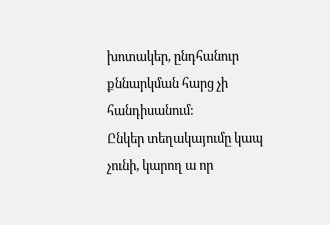խոտակեր, ընդհանուր քննարկման հարց չի հանդիսանում:
Ընկեր տեղակայումը կապ չունի, կարող ա որ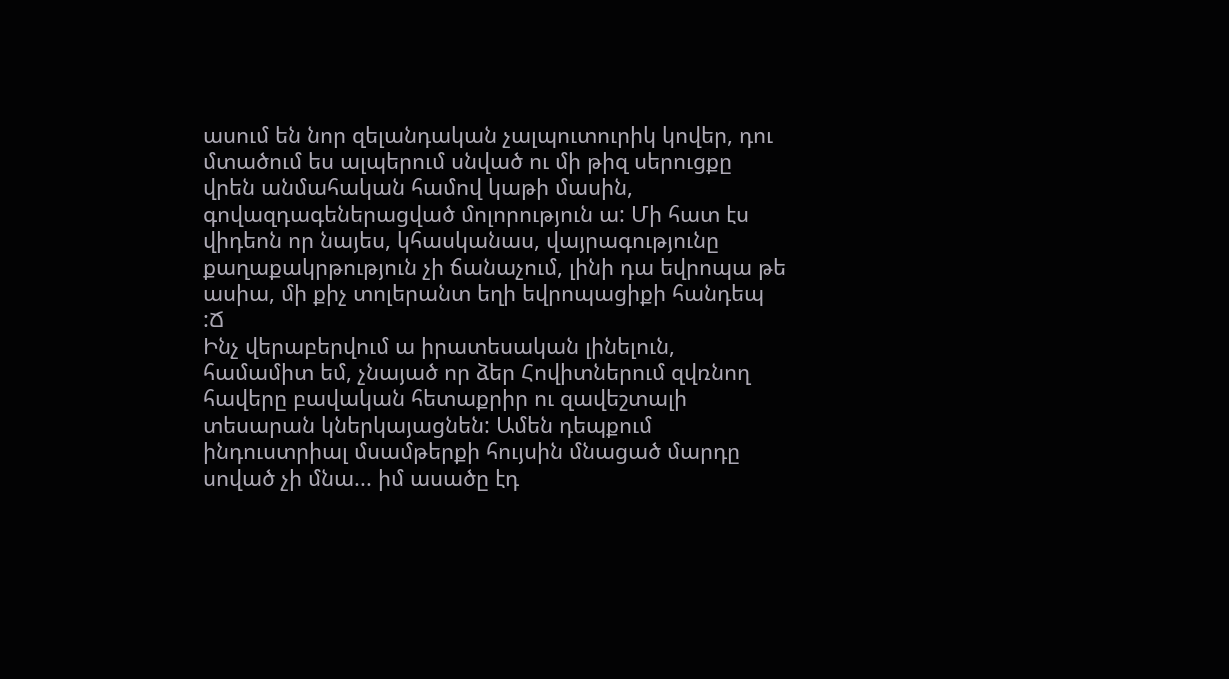ասում են նոր զելանդական չալպուտուրիկ կովեր, դու մտածում ես ալպերում սնված ու մի թիզ սերուցքը վրեն անմահական համով կաթի մասին, գովազդագեներացված մոլորություն ա: Մի հատ էս վիդեոն որ նայես, կհասկանաս, վայրագությունը քաղաքակրթություն չի ճանաչում, լինի դա եվրոպա թե ասիա, մի քիչ տոլերանտ եղի եվրոպացիքի հանդեպ :Ճ
Ինչ վերաբերվում ա իրատեսական լինելուն, համամիտ եմ, չնայած որ ձեր Հովիտներում զվռնող հավերը բավական հետաքրիր ու զավեշտալի տեսարան կներկայացնեն: Ամեն դեպքում ինդուստրիալ մսամթերքի հույսին մնացած մարդը սոված չի մնա... իմ ասածը էդ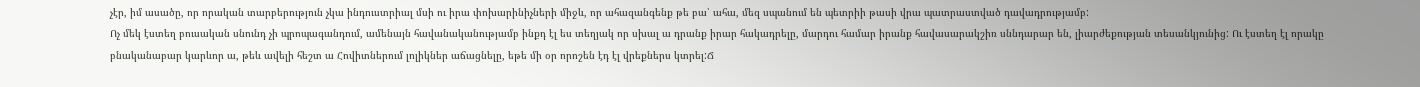չէր, իմ ասածը, որ որական տարբերություն չկա ինդուստրիալ մսի ու իրա փոխարինիչների միջև, որ ահազանգենք թե բա՝ ահա, մեզ սպանում են պետրիի թասի վրա պատրաստված դավադրությամբ:
Ոչ մեկ էստեղ բուսական սնունդ չի պրոպագանդում, ամենայն հավանականությամբ ինքդ էլ ես տեղյակ որ սխալ ա դրանք իրար հակադրելը, մարդու համար իրանք հավասարակշիռ սննդարար են, լիարժեքության տեսանկյունից: Ու էստեղ էլ որակը բնականաբար կարևոր ա, թեև ավելի հեշտ ա Հովիտներում լոլիկներ աճացնելը, եթե մի օր որոշեն էդ էլ վրեքներս կտրել:Ճ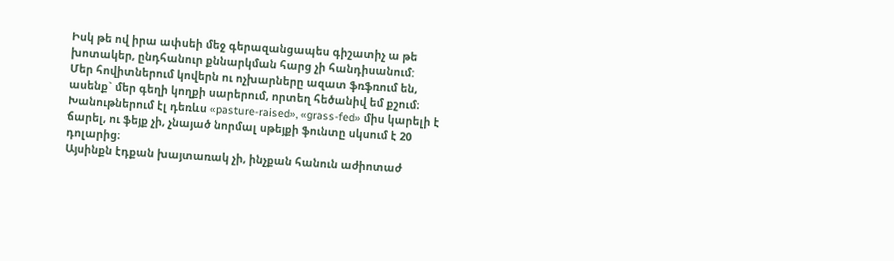Իսկ թե ով իրա ափսեի մեջ գերազանցապես գիշատիչ ա թե խոտակեր, ընդհանուր քննարկման հարց չի հանդիսանում:
Մեր հովիտներում կովերն ու ոչխարները ազատ ֆռֆռում են, ասենք` մեր գեղի կողքի սարերում, որտեղ հեծանիվ եմ քշում։ Խանութներում էլ դեռևս «pasture-raised», «grass-fed» միս կարելի է ճարել, ու ֆեյք չի, չնայած նորմալ սթեյքի ֆունտը սկսում է 20 դոլարից։
Այսինքն էդքան խայտառակ չի, ինչքան հանուն աժիոտաժ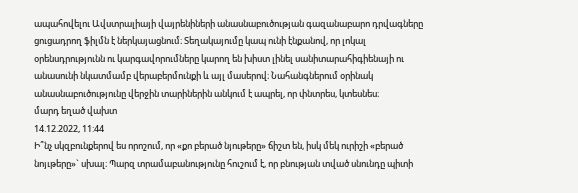ապահովելու Ավստրալիայի վայրենիների անասնաբուծության գազանաբարո դրվագները ցուցադրող ֆիլմն է ներկայացնում։ Տեղակայումը կապ ունի էնքանով, որ լոկալ օրենսդրությունն ու կարգավորումները կարող են խիստ լինել սանիտարահիգիենայի ու անասունի նկատմամբ վերաբերմունքի և այլ մասերով։ Նահանգներում օրինակ անասնաբուծությունը վերջին տարիներին անկում է ապրել, որ փնտրես, կտեսնես։
մարդ եղած վախտ
14.12.2022, 11:44
Ի՞նչ սկզբունքերով ես որոշում, որ «քո բերած նյութերը» ճիշտ են, իսկ մեկ ուրիշի «բերած նոյւթերը»` սխալ։ Պարզ տրամաբանությունը հուշում է, որ բնության տված սնունդը պիտի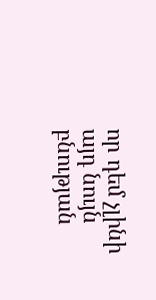որ դեմ չլինի այդ նույն բնության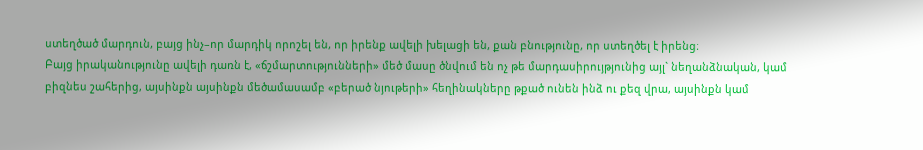ստեղծած մարդուն, բայց ինչ–որ մարդիկ որոշել են, որ իրենք ավելի խելացի են, քան բնությունը, որ ստեղծել է իրենց։
Բայց իրականությունը ավելի դառն է, «ճշմարտությունների» մեծ մասը ծնվում են ոչ թե մարդասիրույթյունից այլ` նեղանձնական, կամ բիզնես շահերից, այսինքն այսինքն մեծամասամբ «բերած նյութերի» հեղինակները թքած ունեն ինձ ու քեզ վրա, այսինքն կամ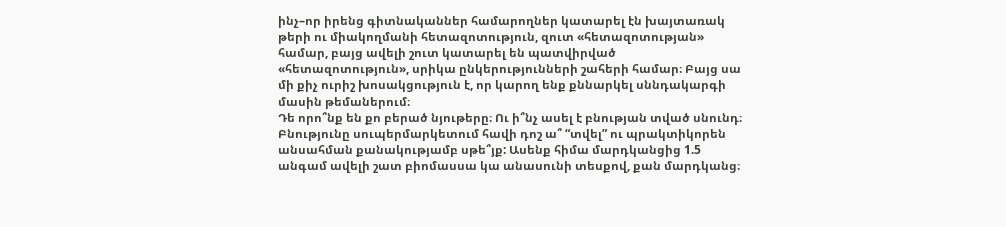ինչ–որ իրենց գիտնականներ համարողներ կատարել էն խայտառակ թերի ու միակողմանի հետազոտություն, զուտ «հետազոտության» համար, բայց ավելի շուտ կատարել են պատվիրված «հետազոտություն», սրիկա ընկերությունների շահերի համար։ Բայց սա մի քիչ ուրիշ խոսակցություն է, որ կարող ենք քննարկել սննդակարգի մասին թեմաներում։
Դե որո՞նք են քո բերած նյութերը։ Ու ի՞նչ ասել է բնության տված սնունդ։ Բնությունը սուպերմարկետում հավի դոշ ա՞ “տվել” ու պրակտիկորեն անսահման քանակությամբ սթե՞յք: Ասենք հիմա մարդկանցից 1.5 անգամ ավելի շատ բիոմասսա կա անասունի տեսքով, քան մարդկանց։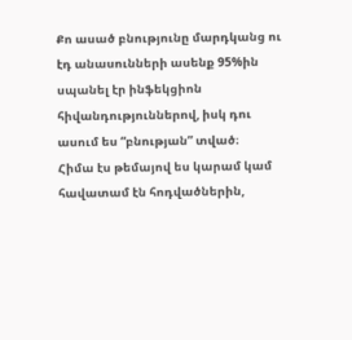Քո ասած բնությունը մարդկանց ու էդ անասունների ասենք 95%ին սպանել էր ինֆեկցիոն հիվանդություններով, իսկ դու ասում ես “բնության” տված։
Հիմա էս թեմայով ես կարամ կամ հավատամ էն հոդվածներին,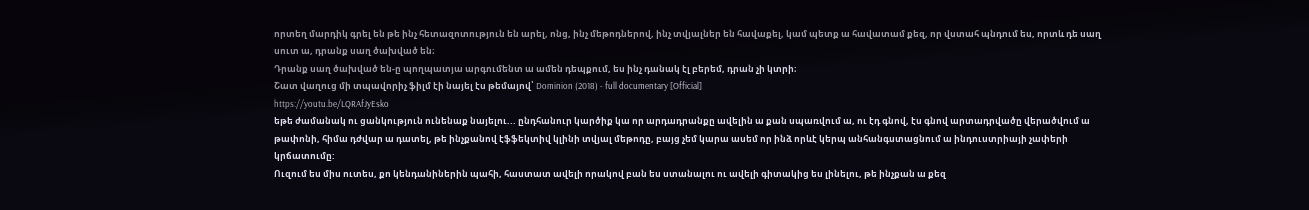որտեղ մարդիկ գրել են թե ինչ հետազոտություն են արել, ոնց, ինչ մեթոդներով, ինչ տվյալներ են հավաքել, կամ պետք ա հավատամ քեզ, որ վստահ պնդում ես, որտև դե սաղ սուտ ա, դրանք սաղ ծախված են։
Դրանք սաղ ծախված են-ը պողպատյա արգումենտ ա ամեն դեպքում, ես ինչ դանակ էլ բերեմ, դրան չի կտրի։
Շատ վաղուց մի տպավորիչ ֆիլմ էի նայել էս թեմայով՝ Dominion (2018) - full documentary [Official]
https://youtu.be/LQRAfJyEsko
եթե ժամանակ ու ցանկություն ունենաք նայելու... ընդհանուր կարծիք կա որ արդադրանքը ավելին ա քան սպառվում ա, ու էդ գնով, էս գնով արտադրվածը վերածվում ա թափոնի, հիմա դժվար ա դատել, թե ինչքանով էֆֆեկտիվ կլինի տվյալ մեթոդը, բայց չեմ կարա ասեմ որ ինձ որևէ կերպ անհանգստացնում ա ինդուստրիայի չափերի կրճատումը:
Ուզում ես միս ուտես, քո կենդանիներին պահի, հաստատ ավելի որակով բան ես ստանալու ու ավելի գիտակից ես լինելու, թե ինչքան ա քեզ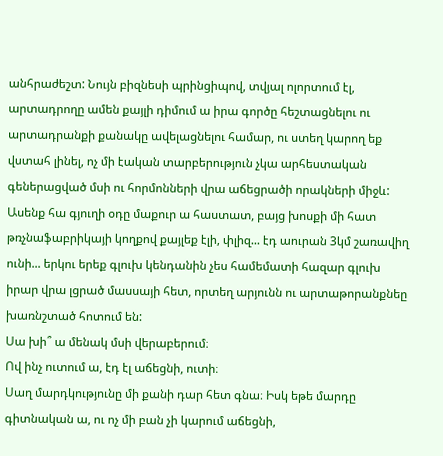անհրաժեշտ: Նույն բիզնեսի պրինցիպով, տվյալ ոլորտում էլ, արտադրողը ամեն քայլի դիմում ա իրա գործը հեշտացնելու ու արտադրանքի քանակը ավելացնելու համար, ու ստեղ կարող եք վստահ լինել, ոչ մի էական տարբերություն չկա արհեստական գեներացված մսի ու հորմոնների վրա աճեցրածի որակների միջև:
Ասենք հա գյուղի օդը մաքուր ա հաստատ, բայց խոսքի մի հատ թռչնաֆաբրիկայի կողքով քայլեք էլի, փլիզ... էդ աուրան 3կմ շառավիղ ունի... երկու երեք գլուխ կենդանին չես համեմատի հազար գլուխ իրար վրա լցրած մասսայի հետ, որտեղ արյունն ու արտաթորանքնեը խառնշտած հոտում են:
Սա խի՞ ա մենակ մսի վերաբերում։
Ով ինչ ուտում ա, էդ էլ աճեցնի, ուտի։
Սաղ մարդկությունը մի քանի դար հետ գնա։ Իսկ եթե մարդը գիտնական ա, ու ոչ մի բան չի կարում աճեցնի,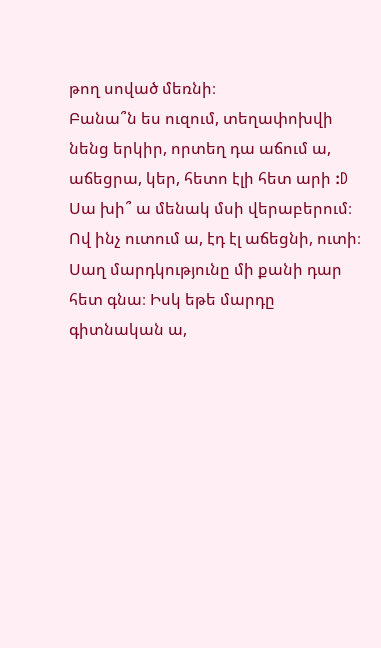թող սոված մեռնի։
Բանա՞ն ես ուզում, տեղափոխվի նենց երկիր, որտեղ դա աճում ա, աճեցրա, կեր, հետո էլի հետ արի :D
Սա խի՞ ա մենակ մսի վերաբերում։
Ով ինչ ուտում ա, էդ էլ աճեցնի, ուտի։
Սաղ մարդկությունը մի քանի դար հետ գնա։ Իսկ եթե մարդը գիտնական ա,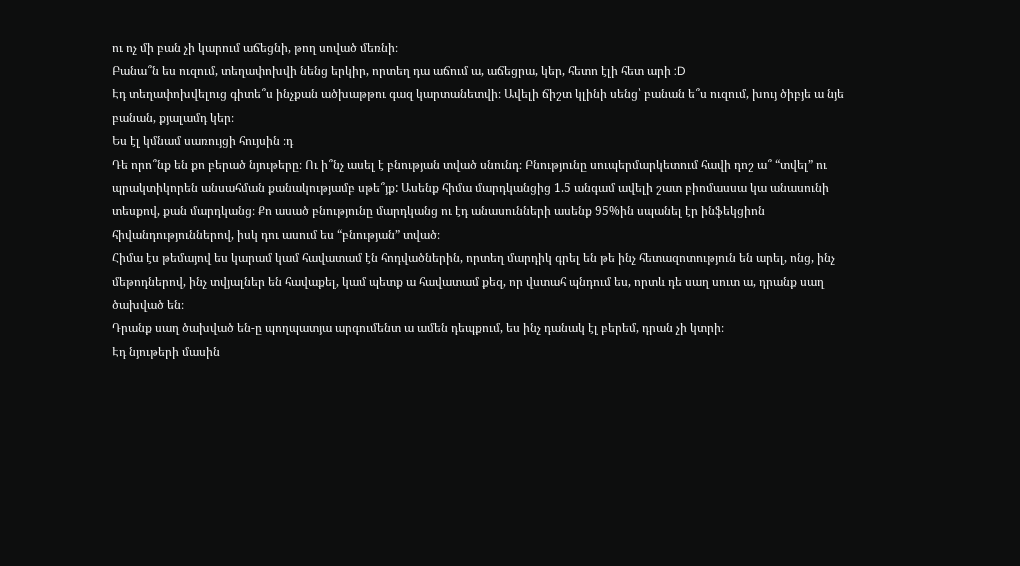ու ոչ մի բան չի կարում աճեցնի, թող սոված մեռնի։
Բանա՞ն ես ուզում, տեղափոխվի նենց երկիր, որտեղ դա աճում ա, աճեցրա, կեր, հետո էլի հետ արի :D
Էդ տեղափոխվելուց գիտե՞ս ինչքան ածխաթթու գազ կարտանետվի։ Ավելի ճիշտ կլինի սենց՝ բանան ե՞ս ուզում, խույ ծիբյե ա նյե բանան, քյալամդ կեր։
Ես էլ կմնամ սառույցի հույսին ։դ
Դե որո՞նք են քո բերած նյութերը։ Ու ի՞նչ ասել է բնության տված սնունդ։ Բնությունը սուպերմարկետում հավի դոշ ա՞ “տվել” ու պրակտիկորեն անսահման քանակությամբ սթե՞յք: Ասենք հիմա մարդկանցից 1.5 անգամ ավելի շատ բիոմասսա կա անասունի տեսքով, քան մարդկանց։ Քո ասած բնությունը մարդկանց ու էդ անասունների ասենք 95%ին սպանել էր ինֆեկցիոն հիվանդություններով, իսկ դու ասում ես “բնության” տված։
Հիմա էս թեմայով ես կարամ կամ հավատամ էն հոդվածներին, որտեղ մարդիկ գրել են թե ինչ հետազոտություն են արել, ոնց, ինչ մեթոդներով, ինչ տվյալներ են հավաքել, կամ պետք ա հավատամ քեզ, որ վստահ պնդում ես, որտև դե սաղ սուտ ա, դրանք սաղ ծախված են։
Դրանք սաղ ծախված են-ը պողպատյա արգումենտ ա ամեն դեպքում, ես ինչ դանակ էլ բերեմ, դրան չի կտրի։
Էդ նյութերի մասին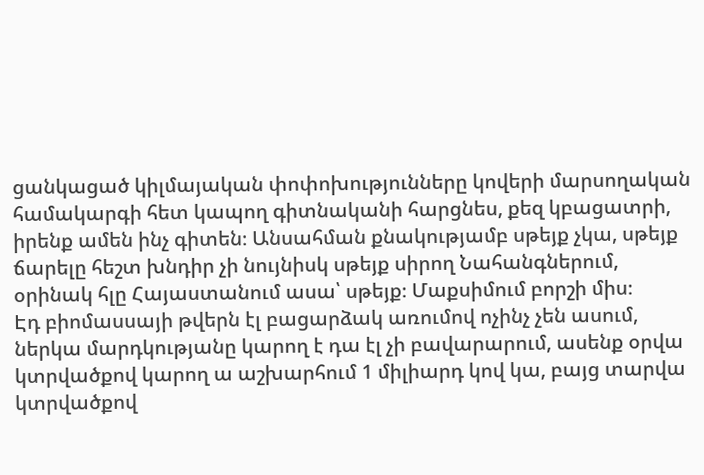ցանկացած կիլմայական փոփոխությունները կովերի մարսողական համակարգի հետ կապող գիտնականի հարցնես, քեզ կբացատրի, իրենք ամեն ինչ գիտեն։ Անսահման քնակությամբ սթեյք չկա, սթեյք ճարելը հեշտ խնդիր չի նույնիսկ սթեյք սիրող Նահանգներում, օրինակ հլը Հայաստանում ասա՝ սթեյք։ Մաքսիմում բորշի միս։
Էդ բիոմասսայի թվերն էլ բացարձակ առումով ոչինչ չեն ասում, ներկա մարդկությանը կարող է դա էլ չի բավարարում, ասենք օրվա կտրվածքով կարող ա աշխարհում 1 միլիարդ կով կա, բայց տարվա կտրվածքով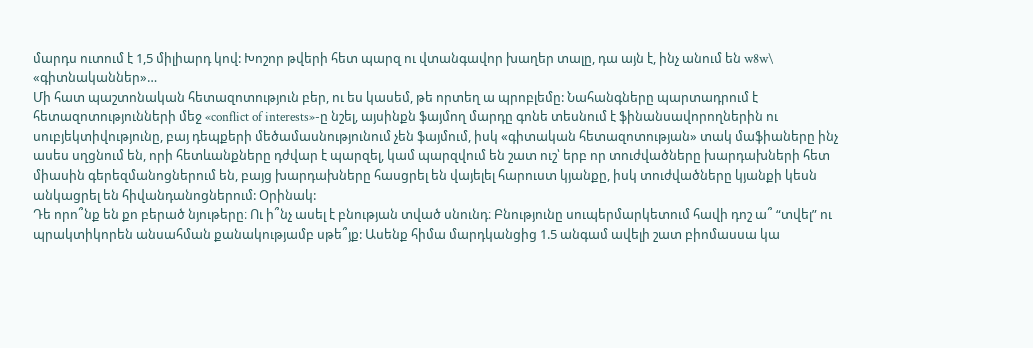մարդս ուտում է 1,5 միլիարդ կով: Խոշոր թվերի հետ պարզ ու վտանգավոր խաղեր տալը, դա այն է, ինչ անում են w8w\ «գիտնականներ»…
Մի հատ պաշտոնական հետազոտություն բեր, ու ես կասեմ, թե որտեղ ա պրոբլեմը: Նահանգները պարտադրում է հետազոտությունների մեջ «conflict of interests»-ը նշել, այսինքն ֆայմող մարդը գոնե տեսնում է ֆինանսավորողներին ու սուբյեկտիվությունը, բայ դեպքերի մեծամասնությունում չեն ֆայմում, իսկ «գիտական հետազոտության» տակ մաֆիաները ինչ ասես սղցնում են, որի հետևանքները դժվար է պարզել, կամ պարզվում են շատ ուշ՝ երբ որ տուժվածները խարդախների հետ միասին գերեզմանոցներում են, բայց խարդախները հասցրել են վայելել հարուստ կյանքը, իսկ տուժվածները կյանքի կեսն անկացրել են հիվանդանոցներում: Օրինակ:
Դե որո՞նք են քո բերած նյութերը։ Ու ի՞նչ ասել է բնության տված սնունդ։ Բնությունը սուպերմարկետում հավի դոշ ա՞ “տվել” ու պրակտիկորեն անսահման քանակությամբ սթե՞յք: Ասենք հիմա մարդկանցից 1.5 անգամ ավելի շատ բիոմասսա կա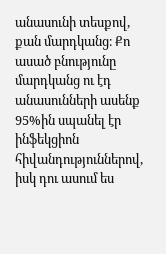անասունի տեսքով, քան մարդկանց։ Քո ասած բնությունը մարդկանց ու էդ անասունների ասենք 95%ին սպանել էր ինֆեկցիոն հիվանդություններով, իսկ դու ասում ես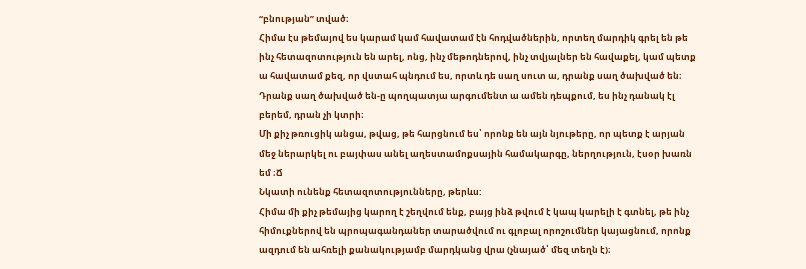“բնության” տված։
Հիմա էս թեմայով ես կարամ կամ հավատամ էն հոդվածներին, որտեղ մարդիկ գրել են թե ինչ հետազոտություն են արել, ոնց, ինչ մեթոդներով, ինչ տվյալներ են հավաքել, կամ պետք ա հավատամ քեզ, որ վստահ պնդում ես, որտև դե սաղ սուտ ա, դրանք սաղ ծախված են։
Դրանք սաղ ծախված են-ը պողպատյա արգումենտ ա ամեն դեպքում, ես ինչ դանակ էլ բերեմ, դրան չի կտրի։
Մի քիչ թռուցիկ անցա, թվաց, թե հարցնում ես՝ որոնք են այն նյութերը, որ պետք է արյան մեջ ներարկել ու բայփաս անել աղեստամոքսային համակարգը, ներղություն, էսօր խառն եմ ։Ճ
Նկատի ունենք հետազոտությունները, թերևս:
Հիմա մի քիչ թեմայից կարող է շեղվում ենք, բայց ինձ թվում է կապ կարելի է գտնել, թե ինչ հիմուքներով են պրոպագանդաներ տարածվում ու գլոբալ որոշումներ կայացնում, որոնք ազդում են ահռելի քանակությամբ մարդկանց վրա (չնայած՝ մեզ տեղն է)։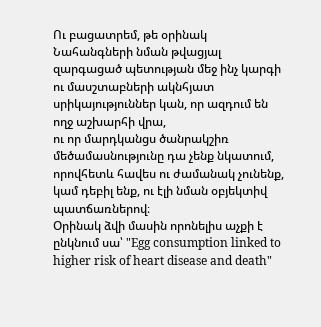Ու բացատրեմ, թե օրինակ Նահանգների նման թվացյալ զարգացած պետության մեջ ինչ կարգի ու մասշտաբների ակնհյատ սրիկայություններ կան, որ ազդում են ողջ աշխարհի վրա,
ու որ մարդկանցս ծանրակշիռ մեծամասնությունը դա չենք նկատում, որովհետև հավես ու ժամանակ չունենք, կամ դեբիլ ենք, ու էլի նման օբյեկտիվ պատճառներով։
Օրինակ ձվի մասին որոնելիս աչքի է ընկնում սա՝ "Egg consumption linked to higher risk of heart disease and death"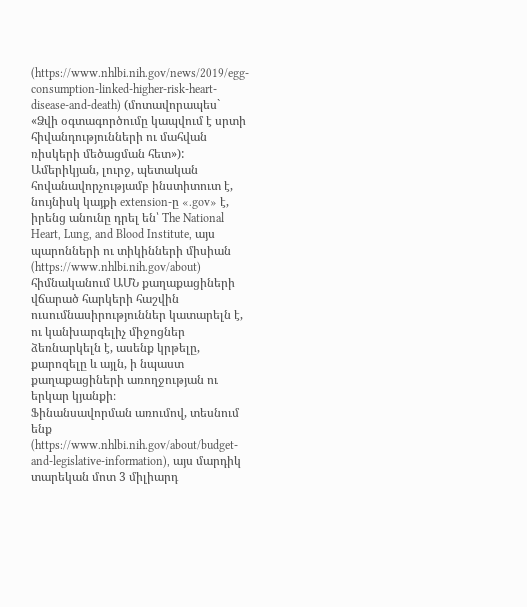(https://www.nhlbi.nih.gov/news/2019/egg-consumption-linked-higher-risk-heart-disease-and-death) (մոտավորապես` «Ձվի օգտագործումը կապվում է սրտի հիվանդությունների ու մահվան ռիսկերի մեծացման հետ»):
Ամերիկյան, լուրջ, պետական հովանավորչությամբ ինստիտուտ է, նույնիսկ կայքի extension-ը «.gov» է, իրենց անունը դրել են՝ The National Heart, Lung, and Blood Institute, այս պարոնների ու տիկինների միսիան (https://www.nhlbi.nih.gov/about) հիմնականում ԱՄՆ քաղաքացիների վճարած հարկերի հաշվին ուսումնասիրություններ կատարելն է, ու կանխարգելիչ միջոցներ ձեռնարկելն է, ասենք կրթելը, քարոզելը և այլն, ի նպաստ քաղաքացիների առողջության ու երկար կյանքի։
Ֆինանսավորման առումով, տեսնում ենք (https://www.nhlbi.nih.gov/about/budget-and-legislative-information), այս մարդիկ տարեկան մոտ 3 միլիարդ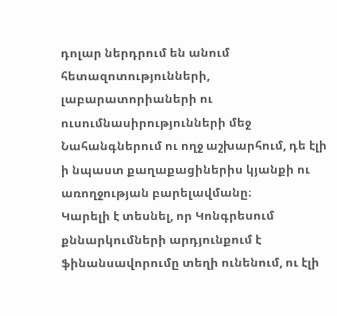դոլար ներդրում են անում հետազոտությունների, լաբարատորիաների ու ուսումնասիրությունների մեջ Նահանգներում ու ողջ աշխարհում, դե էլի ի նպաստ քաղաքացիներիս կյանքի ու առողջության բարելավմանը։
Կարելի է տեսնել, որ Կոնգրեսում քննարկումների արդյունքում է ֆինանսավորումը տեղի ունենում, ու էլի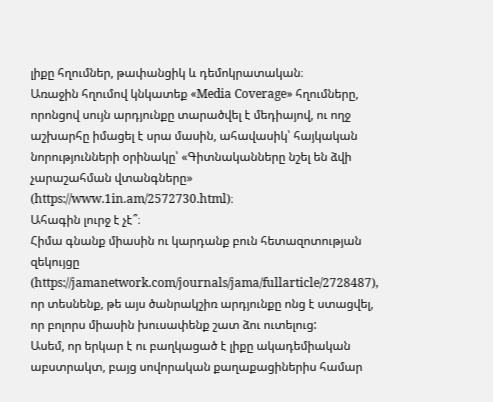լիքը հղումներ, թափանցիկ և դեմոկրատական։
Առաջին հղումով կնկատեք «Media Coverage» հղումները, որոնցով սույն արդյունքը տարածվել է մեդիայով, ու ողջ աշխարհը իմացել է սրա մասին, ահավասիկ՝ հայկական նորությունների օրինակը՝ «Գիտնականները նշել են ձվի չարաշահման վտանգները» (https://www.1in.am/2572730.html)։
Ահագին լուրջ է չէ՞։
Հիմա գնանք միասին ու կարդանք բուն հետազոտության զեկույցը (https://jamanetwork.com/journals/jama/fullarticle/2728487), որ տեսնենք, թե այս ծանրակշիռ արդյունքը ոնց է ստացվել, որ բոլորս միասին խուսափենք շատ ձու ուտելուց:
Ասեմ, որ երկար է ու բաղկացած է լիքը ակադեմիական աբստրակտ, բայց սովորական քաղաքացիներիս համար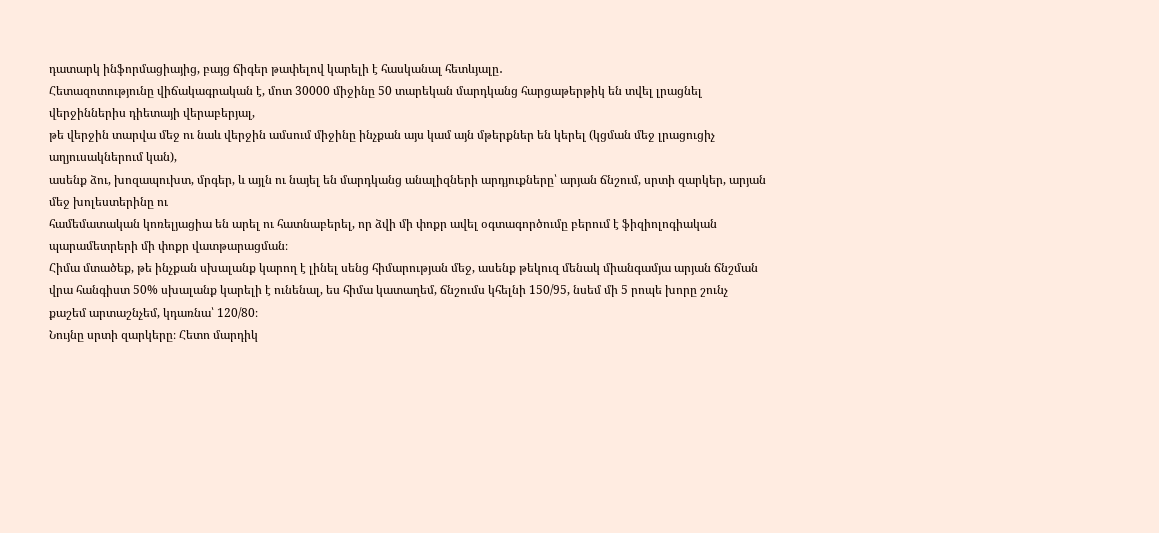դատարկ ինֆորմացիայից, բայց ճիգեր թափելով կարելի է հասկանալ հետևյալը․
Հետազոտությունը վիճակագրական է, մոտ 30000 միջինը 50 տարեկան մարդկանց հարցաթերթիկ են տվել լրացնել վերջիններիս դիետայի վերաբերյալ,
թե վերջին տարվա մեջ ու նաև վերջին ամսում միջինը ինչքան այս կամ այն մթերքներ են կերել (կցման մեջ լրացուցիչ աղյուսակներում կան),
ասենք ձու, խոզապուխտ, մրգեր, և այլն ու նայել են մարդկանց անալիզների արդյուքները՝ արյան ճնշում, սրտի զարկեր, արյան մեջ խոլեստերինը ու
համեմատական կոռելյացիա են արել ու հատնաբերել, որ ձվի մի փոքր ավել օգտագործումը բերում է ֆիզիոլոգիական պարամետրերի մի փոքր վատթարացման։
Հիմա մտածեք, թե ինչքան սխալանք կարող է լինել սենց հիմարության մեջ, ասենք թեկուզ մենակ միանգամյա արյան ճնշման վրա հանգիստ 50% սխալանք կարելի է ունենալ, ես հիմա կատաղեմ, ճնշումս կհելնի 150/95, նսեմ մի 5 րոպե խորը շունչ քաշեմ արտաշնչեմ, կդառնա՝ 120/80։
Նույնը սրտի զարկերը։ Հետո մարդիկ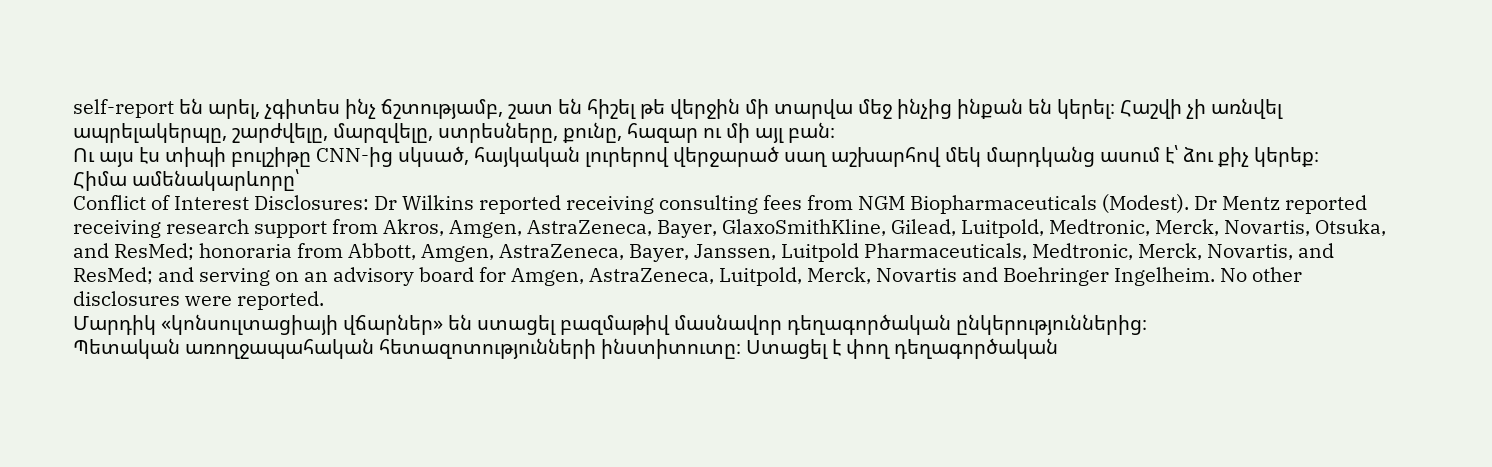self-report են արել, չգիտես ինչ ճշտությամբ, շատ են հիշել թե վերջին մի տարվա մեջ ինչից ինքան են կերել։ Հաշվի չի առնվել ապրելակերպը, շարժվելը, մարզվելը, ստրեսները, քունը, հազար ու մի այլ բան։
Ու այս էս տիպի բուլշիթը CNN-ից սկսած, հայկական լուրերով վերջարած սաղ աշխարհով մեկ մարդկանց ասում է՝ ձու քիչ կերեք։
Հիմա ամենակարևորը՝
Conflict of Interest Disclosures: Dr Wilkins reported receiving consulting fees from NGM Biopharmaceuticals (Modest). Dr Mentz reported receiving research support from Akros, Amgen, AstraZeneca, Bayer, GlaxoSmithKline, Gilead, Luitpold, Medtronic, Merck, Novartis, Otsuka, and ResMed; honoraria from Abbott, Amgen, AstraZeneca, Bayer, Janssen, Luitpold Pharmaceuticals, Medtronic, Merck, Novartis, and ResMed; and serving on an advisory board for Amgen, AstraZeneca, Luitpold, Merck, Novartis and Boehringer Ingelheim. No other disclosures were reported.
Մարդիկ «կոնսուլտացիայի վճարներ» են ստացել բազմաթիվ մասնավոր դեղագործական ընկերություններից։
Պետական առողջապահական հետազոտությունների ինստիտուտը։ Ստացել է փող դեղագործական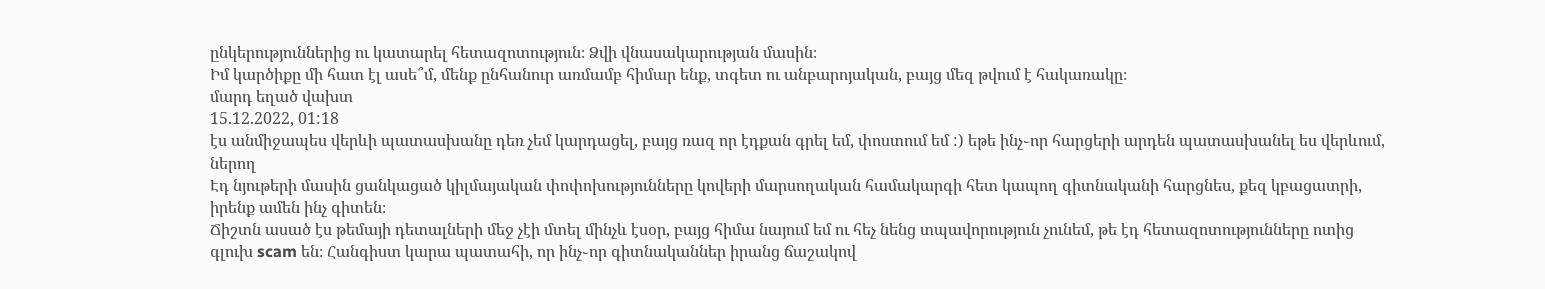ընկերություններից ու կատարել հետազոտություն։ Ձվի վնասակարության մասին։
Իմ կարծիքը մի հատ էլ ասե՞մ, մենք ընհանուր առմամբ հիմար ենք, տգետ ու անբարոյական, բայց մեզ թվում է հակառակը։
մարդ եղած վախտ
15.12.2022, 01:18
էս անմիջապես վերևի պատասխանը դեռ չեմ կարդացել, բայց ռազ որ էդքան գրել եմ, փոստում եմ :) եթե ինչ֊որ հարցերի արդեն պատասխանել ես վերևում, ներող
Էդ նյութերի մասին ցանկացած կիլմայական փոփոխությունները կովերի մարսողական համակարգի հետ կապող գիտնականի հարցնես, քեզ կբացատրի, իրենք ամեն ինչ գիտեն։
Ճիշտն ասած էս թեմայի դետալների մեջ չէի մտել մինչև էսօր, բայց հիմա նայում եմ ու հեչ նենց տպավորություն չունեմ, թե էդ հետազոտությունները ոտից գլուխ scam են։ Հանգիստ կարա պատահի, որ ինչ֊որ գիտնականներ իրանց ճաշակով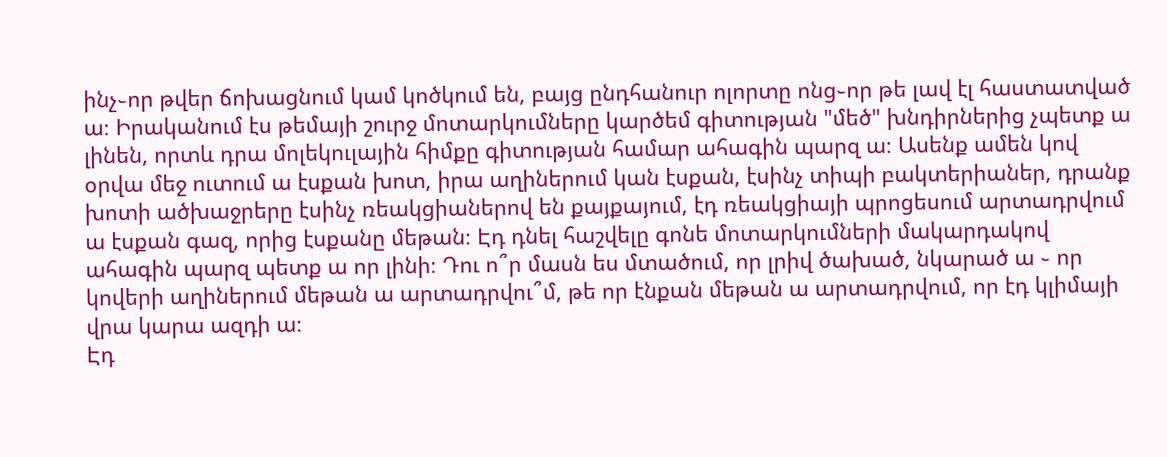ինչ֊որ թվեր ճոխացնում կամ կոծկում են, բայց ընդհանուր ոլորտը ոնց֊որ թե լավ էլ հաստատված ա։ Իրականում էս թեմայի շուրջ մոտարկումները կարծեմ գիտության "մեծ" խնդիրներից չպետք ա լինեն, որտև դրա մոլեկուլային հիմքը գիտության համար ահագին պարզ ա։ Ասենք ամեն կով օրվա մեջ ուտում ա էսքան խոտ, իրա աղիներում կան էսքան, էսինչ տիպի բակտերիաներ, դրանք խոտի ածխաջրերը էսինչ ռեակցիաներով են քայքայում, էդ ռեակցիայի պրոցեսում արտադրվում ա էսքան գազ, որից էսքանը մեթան։ Էդ դնել հաշվելը գոնե մոտարկումների մակարդակով ահագին պարզ պետք ա որ լինի։ Դու ո՞ր մասն ես մտածում, որ լրիվ ծախած, նկարած ա ֊ որ կովերի աղիներում մեթան ա արտադրվու՞մ, թե որ էնքան մեթան ա արտադրվում, որ էդ կլիմայի վրա կարա ազդի ա։
Էդ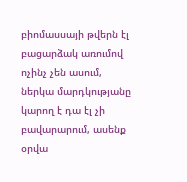բիոմասսայի թվերն էլ բացարձակ առումով ոչինչ չեն ասում, ներկա մարդկությանը կարող է դա էլ չի բավարարում, ասենք օրվա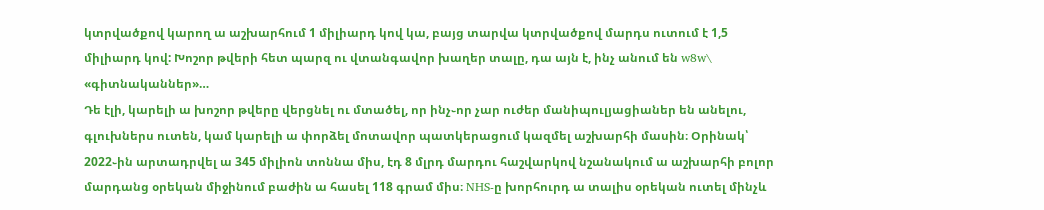կտրվածքով կարող ա աշխարհում 1 միլիարդ կով կա, բայց տարվա կտրվածքով մարդս ուտում է 1,5 միլիարդ կով: Խոշոր թվերի հետ պարզ ու վտանգավոր խաղեր տալը, դա այն է, ինչ անում են w8w\ «գիտնականներ»…
Դե էլի, կարելի ա խոշոր թվերը վերցնել ու մտածել, որ ինչ֊որ չար ուժեր մանիպուլյացիաներ են անելու, գլուխներս ուտեն, կամ կարելի ա փորձել մոտավոր պատկերացում կազմել աշխարհի մասին։ Օրինակ՝ 2022֊ին արտադրվել ա 345 միլիոն տոննա միս, էդ 8 մլրդ մարդու հաշվարկով նշանակում ա աշխարհի բոլոր մարդանց օրեկան միջինում բաժին ա հասել 118 գրամ միս։ NHS-ը խորհուրդ ա տալիս օրեկան ուտել մինչև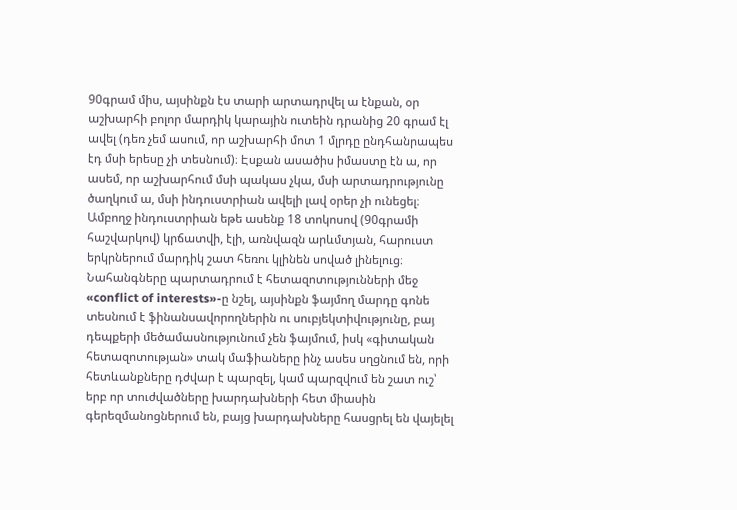90գրամ միս, այսինքն էս տարի արտադրվել ա էնքան, օր աշխարհի բոլոր մարդիկ կարային ուտեին դրանից 20 գրամ էլ ավել (դեռ չեմ ասում, որ աշխարհի մոտ 1 մլրդը ընդհանրապես էդ մսի երեսը չի տեսնում)։ Էսքան ասածիս իմաստը էն ա, որ ասեմ, որ աշխարհում մսի պակաս չկա, մսի արտադրությունը ծաղկում ա, մսի ինդուստրիան ավելի լավ օրեր չի ունեցել։ Ամբողջ ինդուստրիան եթե ասենք 18 տոկոսով (90գրամի հաշվարկով) կրճատվի, էլի, առնվազն արևմտյան, հարուստ երկրներում մարդիկ շատ հեռու կլինեն սոված լինելուց։
Նահանգները պարտադրում է հետազոտությունների մեջ «conflict of interests»-ը նշել, այսինքն ֆայմող մարդը գոնե տեսնում է ֆինանսավորողներին ու սուբյեկտիվությունը, բայ դեպքերի մեծամասնությունում չեն ֆայմում, իսկ «գիտական հետազոտության» տակ մաֆիաները ինչ ասես սղցնում են, որի հետևանքները դժվար է պարզել, կամ պարզվում են շատ ուշ՝ երբ որ տուժվածները խարդախների հետ միասին գերեզմանոցներում են, բայց խարդախները հասցրել են վայելել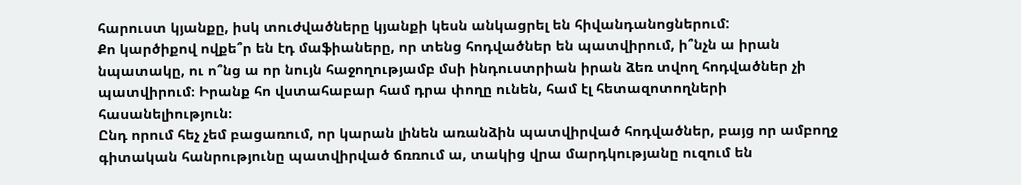հարուստ կյանքը, իսկ տուժվածները կյանքի կեսն անկացրել են հիվանդանոցներում:
Քո կարծիքով ովքե՞ր են էդ մաֆիաները, որ տենց հոդվածներ են պատվիրում, ի՞նչն ա իրան նպատակը, ու ո՞նց ա որ նույն հաջողությամբ մսի ինդուստրիան իրան ձեռ տվող հոդվածներ չի պատվիրում։ Իրանք հո վստահաբար համ դրա փողը ունեն, համ էլ հետազոտողների հասանելիություն։
Ընդ որում հեչ չեմ բացառում, որ կարան լինեն առանձին պատվիրված հոդվածներ, բայց որ ամբողջ գիտական հանրությունը պատվիրված ճռռում ա, տակից վրա մարդկությանը ուզում են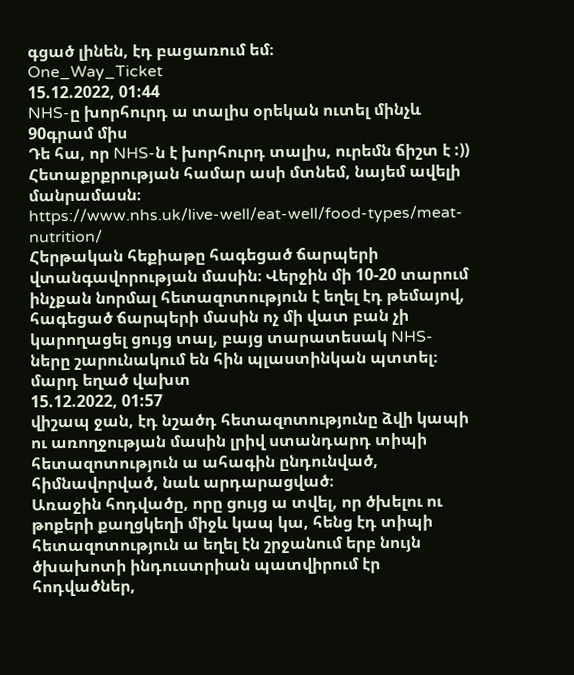գցած լինեն, էդ բացառում եմ։
One_Way_Ticket
15.12.2022, 01:44
NHS-ը խորհուրդ ա տալիս օրեկան ուտել մինչև 90գրամ միս
Դե հա, որ NHS-ն է խորհուրդ տալիս, ուրեմն ճիշտ է :))
Հետաքրքրության համար ասի մտնեմ, նայեմ ավելի մանրամասն։
https://www.nhs.uk/live-well/eat-well/food-types/meat-nutrition/
Հերթական հեքիաթը հագեցած ճարպերի վտանգավորության մասին։ Վերջին մի 10-20 տարում ինչքան նորմալ հետազոտություն է եղել էդ թեմայով, հագեցած ճարպերի մասին ոչ մի վատ բան չի կարողացել ցույց տալ, բայց տարատեսակ NHS-ները շարունակում են հին պլաստինկան պտտել։
մարդ եղած վախտ
15.12.2022, 01:57
վիշապ ջան, էդ նշածդ հետազոտությունը ձվի կապի ու առողջության մասին լրիվ ստանդարդ տիպի հետազոտություն ա ահագին ընդունված, հիմնավորված, նաև արդարացված։
Առաջին հոդվածը, որը ցույց ա տվել, որ ծխելու ու թոքերի քաղցկեղի միջև կապ կա, հենց էդ տիպի հետազոտություն ա եղել էն շրջանում երբ նույն ծխախոտի ինդուստրիան պատվիրում էր հոդվածներ,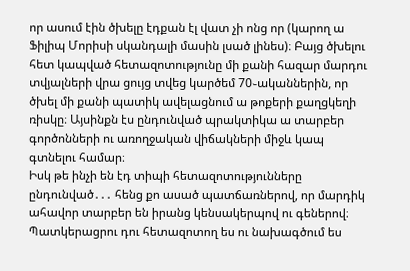որ ասում էին ծխելը էդքան էլ վատ չի ոնց որ (կարող ա Ֆիլիպ Մորիսի սկանդալի մասին լսած լինես)։ Բայց ծխելու հետ կապված հետազոտությունը մի քանի հազար մարդու տվյալների վրա ցույց տվեց կարծեմ 70֊ականներին, որ ծխել մի քանի պատիկ ավելացնում ա թոքերի քաղցկեղի ռիսկը։ Այսինքն էս ընդունված պրակտիկա ա տարբեր գործոնների ու առողջական վիճակների միջև կապ գտնելու համար։
Իսկ թե ինչի են էդ տիպի հետազոտությունները ընդունված․․․ հենց քո ասած պատճառներով, որ մարդիկ ահավոր տարբեր են իրանց կենսակերպով ու գեներով։ Պատկերացրու դու հետազոտող ես ու նախագծում ես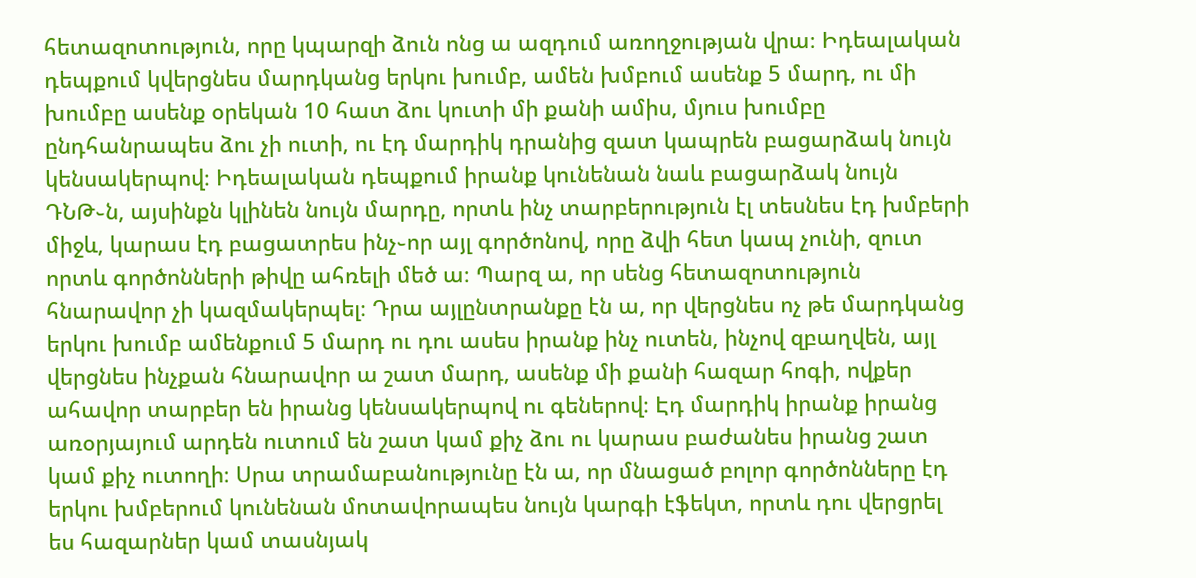հետազոտություն, որը կպարզի ձուն ոնց ա ազդում առողջության վրա։ Իդեալական դեպքում կվերցնես մարդկանց երկու խումբ, ամեն խմբում ասենք 5 մարդ, ու մի խումբը ասենք օրեկան 10 հատ ձու կուտի մի քանի ամիս, մյուս խումբը ընդհանրապես ձու չի ուտի, ու էդ մարդիկ դրանից զատ կապրեն բացարձակ նույն կենսակերպով։ Իդեալական դեպքում իրանք կունենան նաև բացարձակ նույն ԴՆԹ֊ն, այսինքն կլինեն նույն մարդը, որտև ինչ տարբերություն էլ տեսնես էդ խմբերի միջև, կարաս էդ բացատրես ինչ֊որ այլ գործոնով, որը ձվի հետ կապ չունի, զուտ որտև գործոնների թիվը ահռելի մեծ ա։ Պարզ ա, որ սենց հետազոտություն հնարավոր չի կազմակերպել։ Դրա այլընտրանքը էն ա, որ վերցնես ոչ թե մարդկանց երկու խումբ ամենքում 5 մարդ ու դու ասես իրանք ինչ ուտեն, ինչով զբաղվեն, այլ վերցնես ինչքան հնարավոր ա շատ մարդ, ասենք մի քանի հազար հոգի, ովքեր ահավոր տարբեր են իրանց կենսակերպով ու գեներով։ Էդ մարդիկ իրանք իրանց առօրյայում արդեն ուտում են շատ կամ քիչ ձու ու կարաս բաժանես իրանց շատ կամ քիչ ուտողի։ Սրա տրամաբանությունը էն ա, որ մնացած բոլոր գործոնները էդ երկու խմբերում կունենան մոտավորապես նույն կարգի էֆեկտ, որտև դու վերցրել ես հազարներ կամ տասնյակ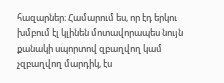հազարներ։ Համարում ես, որ էդ երկու խմբում էլ կլինեն մոտավորապես նույն քանակի սպորտով զբաղվող կամ չզբաղվող մարդիկ, էս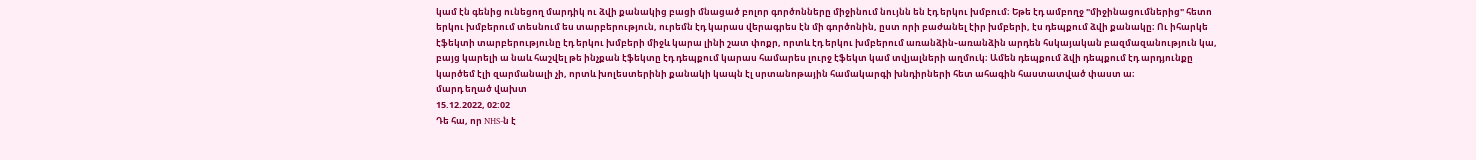կամ էն գենից ունեցող մարդիկ ու ձվի քանակից բացի մնացած բոլոր գործոնները միջինում նույնն են էդ երկու խմբում։ Եթե էդ ամբողջ "միջինացումներից" հետո երկու խմբերում տեսնում ես տարբերություն, ուրեմն էդ կարաս վերագրես էն մի գործոնին, ըստ որի բաժանել էիր խմբերի, էս դեպքում ձվի քանակը։ Ու իհարկե էֆեկտի տարբերությունը էդ երկու խմբերի միջև կարա լինի շատ փոքր, որտև էդ երկու խմբերում առանձին֊առանձին արդեն հսկայական բազմազանություն կա, բայց կարելի ա նաև հաշվել թե ինչքան էֆեկտը էդ դեպքում կարաս համարես լուրջ էֆեկտ կամ տվյալների աղմուկ։ Ամեն դեպքում ձվի դեպքում էդ արդյունքը կարծեմ էլի զարմանալի չի, որտև խոլեստերինի քանակի կապն էլ սրտանոթային համակարգի խնդիրների հետ ահագին հաստատված փաստ ա։
մարդ եղած վախտ
15.12.2022, 02:02
Դե հա, որ NHS-ն է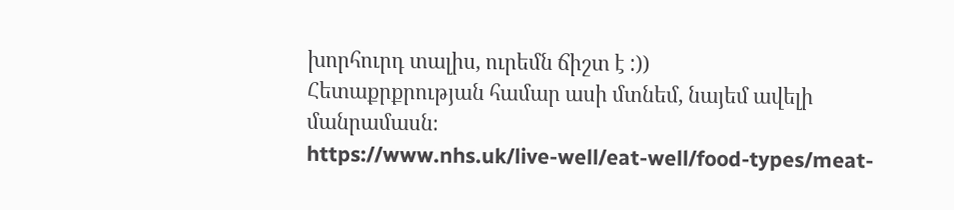խորհուրդ տալիս, ուրեմն ճիշտ է :))
Հետաքրքրության համար ասի մտնեմ, նայեմ ավելի մանրամասն։
https://www.nhs.uk/live-well/eat-well/food-types/meat-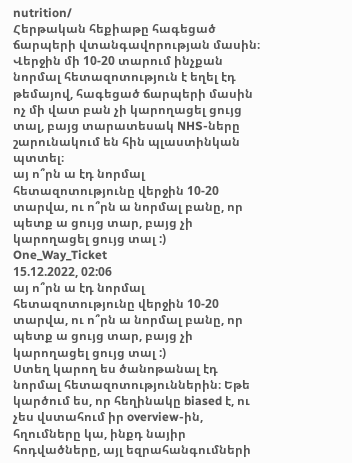nutrition/
Հերթական հեքիաթը հագեցած ճարպերի վտանգավորության մասին։ Վերջին մի 10-20 տարում ինչքան նորմալ հետազոտություն է եղել էդ թեմայով, հագեցած ճարպերի մասին ոչ մի վատ բան չի կարողացել ցույց տալ, բայց տարատեսակ NHS-ները շարունակում են հին պլաստինկան պտտել։
այ ո՞րն ա էդ նորմալ հետազոտությունը վերջին 10-20 տարվա, ու ո՞րն ա նորմալ բանը, որ պետք ա ցույց տար, բայց չի կարողացել ցույց տալ :)
One_Way_Ticket
15.12.2022, 02:06
այ ո՞րն ա էդ նորմալ հետազոտությունը վերջին 10-20 տարվա, ու ո՞րն ա նորմալ բանը, որ պետք ա ցույց տար, բայց չի կարողացել ցույց տալ :)
Ստեղ կարող ես ծանոթանալ էդ նորմալ հետազոտություններին։ Եթե կարծում ես, որ հեղինակը biased է, ու չես վստահում իր overview-ին, հղումները կա, ինքդ նայիր հոդվածները, այլ եզրահանգումների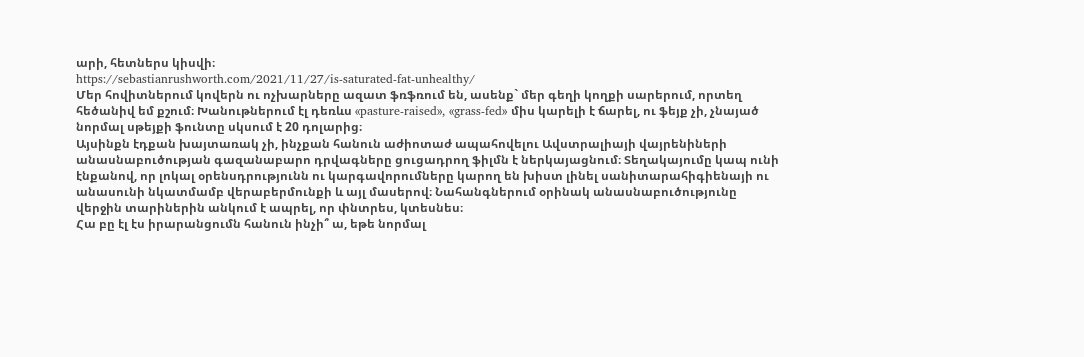արի, հետներս կիսվի։
https://sebastianrushworth.com/2021/11/27/is-saturated-fat-unhealthy/
Մեր հովիտներում կովերն ու ոչխարները ազատ ֆռֆռում են, ասենք` մեր գեղի կողքի սարերում, որտեղ հեծանիվ եմ քշում։ Խանութներում էլ դեռևս «pasture-raised», «grass-fed» միս կարելի է ճարել, ու ֆեյք չի, չնայած նորմալ սթեյքի ֆունտը սկսում է 20 դոլարից։
Այսինքն էդքան խայտառակ չի, ինչքան հանուն աժիոտաժ ապահովելու Ավստրալիայի վայրենիների անասնաբուծության գազանաբարո դրվագները ցուցադրող ֆիլմն է ներկայացնում։ Տեղակայումը կապ ունի էնքանով, որ լոկալ օրենսդրությունն ու կարգավորումները կարող են խիստ լինել սանիտարահիգիենայի ու անասունի նկատմամբ վերաբերմունքի և այլ մասերով։ Նահանգներում օրինակ անասնաբուծությունը վերջին տարիներին անկում է ապրել, որ փնտրես, կտեսնես։
Հա բը էլ էս իրարանցումն հանուն ինչի՞ ա, եթե նորմալ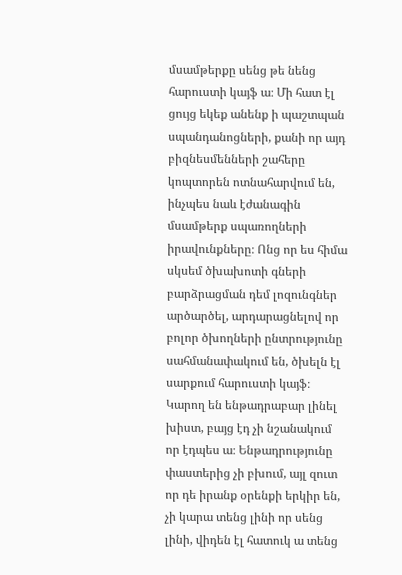մսամթերքը սենց թե նենց հարուստի կայֆ ա։ Մի հատ էլ ցույց եկեք անենք ի պաշտպան սպանդանոցների, քանի որ այդ բիզնեսմենների շահերը կոպտորեն ոտնահարվում են, ինչպես նաև էժանագին մսամթերք սպառողների իրավունքները։ Ոնց որ ես հիմա սկսեմ ծխախոտի գների բարձրացման դեմ լոզունգներ արծարծել, արդարացնելով որ բոլոր ծխողների ընտրությունը սահմանափակում են, ծխելն էլ սարքում հարուստի կայֆ։
Կարող են ենթադրաբար լինել խիստ, բայց էդ չի նշանակում որ էդպես ա։ Ենթադրությունը փաստերից չի բխում, այլ զուտ որ դե իրանք օրենքի երկիր են, չի կարա տենց լինի որ սենց լինի, վիդեն էլ հատուկ ա տենց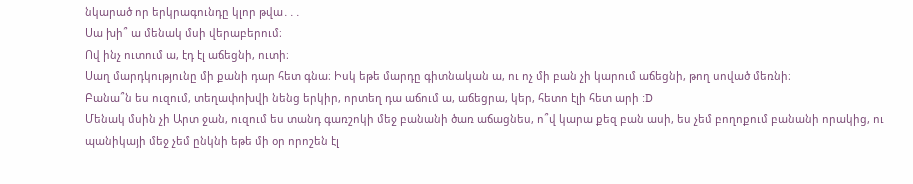նկարած որ երկրագունդը կլոր թվա․․․
Սա խի՞ ա մենակ մսի վերաբերում։
Ով ինչ ուտում ա, էդ էլ աճեցնի, ուտի։
Սաղ մարդկությունը մի քանի դար հետ գնա։ Իսկ եթե մարդը գիտնական ա, ու ոչ մի բան չի կարում աճեցնի, թող սոված մեռնի։
Բանա՞ն ես ուզում, տեղափոխվի նենց երկիր, որտեղ դա աճում ա, աճեցրա, կեր, հետո էլի հետ արի :D
Մենակ մսին չի Արտ ջան, ուզում ես տանդ գառշոկի մեջ բանանի ծառ աճացնես, ո՞վ կարա քեզ բան ասի, ես չեմ բողոքում բանանի որակից, ու պանիկայի մեջ չեմ ընկնի եթե մի օր որոշեն էլ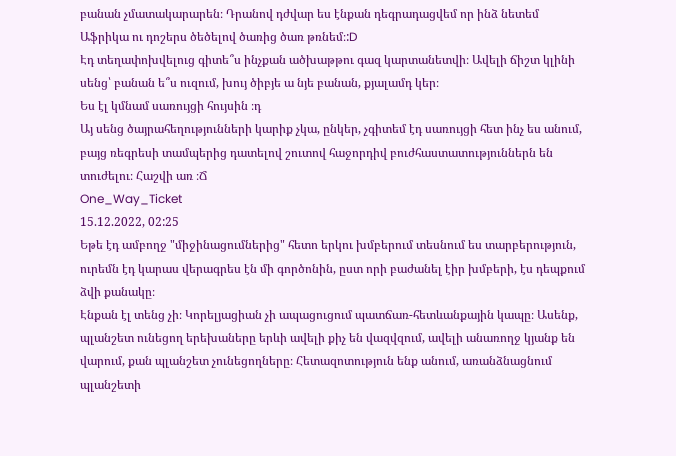բանան չմատակարարեն։ Դրանով դժվար ես էնքան դեգրադացվեմ որ ինձ նետեմ Աֆրիկա ու դոշերս ծեծելով ծառից ծառ թռնեմ։:D
Էդ տեղափոխվելուց գիտե՞ս ինչքան ածխաթթու գազ կարտանետվի։ Ավելի ճիշտ կլինի սենց՝ բանան ե՞ս ուզում, խույ ծիբյե ա նյե բանան, քյալամդ կեր։
Ես էլ կմնամ սառույցի հույսին ։դ
Այ սենց ծայրահեղությունների կարիք չկա, ընկեր, չգիտեմ էդ սառույցի հետ ինչ ես անում, բայց ռեգրեսի տամպերից դատելով շուտով հաջորդիվ բուժհաստատություններն են տուժելու։ Հաշվի առ ։Ճ
One_Way_Ticket
15.12.2022, 02:25
Եթե էդ ամբողջ "միջինացումներից" հետո երկու խմբերում տեսնում ես տարբերություն, ուրեմն էդ կարաս վերագրես էն մի գործոնին, ըստ որի բաժանել էիր խմբերի, էս դեպքում ձվի քանակը։
Էնքան էլ տենց չի։ Կորելյացիան չի ապացուցում պատճառ-հետևանքային կապը։ Ասենք, պլանշետ ունեցող երեխաները երևի ավելի քիչ են վազվզում, ավելի անառողջ կյանք են վարում, քան պլանշետ չունեցողները։ Հետազոտություն ենք անում, առանձնացնում պլանշետի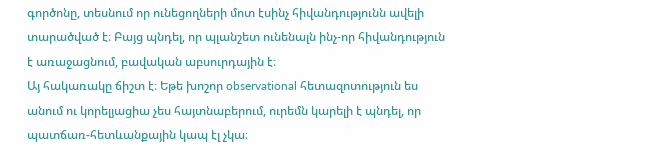գործոնը, տեսնում որ ունեցողների մոտ էսինչ հիվանդությունն ավելի տարածված է։ Բայց պնդել, որ պլանշետ ունենալն ինչ-որ հիվանդություն է առաջացնում, բավական աբսուրդային է։
Այ հակառակը ճիշտ է։ Եթե խոշոր observational հետազոտություն ես անում ու կորելյացիա չես հայտնաբերում, ուրեմն կարելի է պնդել, որ պատճառ-հետևանքային կապ էլ չկա։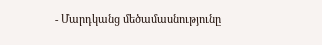- Մարդկանց մեծամասնությունը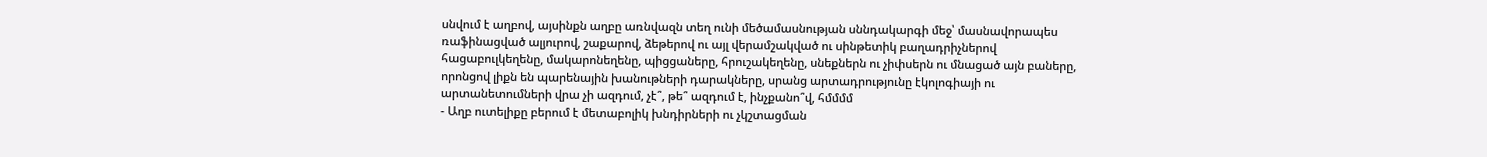սնվում է աղբով, այսինքն աղբը առնվազն տեղ ունի մեծամասնության սննդակարգի մեջ՝ մասնավորապես ռաֆինացված ալյուրով, շաքարով, ձեթերով ու այլ վերամշակված ու սինթետիկ բաղադրիչներով հացաբուլկեղենը, մակարոնեղենը, պիցցաները, հրուշակեղենը, սնեքներն ու չիփսերն ու մնացած այն բաները, որոնցով լիքն են պարենային խանութների դարակները, սրանց արտադրությունը էկոլոգիայի ու արտանետումների վրա չի ազդում, չէ՞, թե՞ ազդում է, ինչքանո՞վ, հմմմմ
- Աղբ ուտելիքը բերում է մետաբոլիկ խնդիրների ու չկշտացման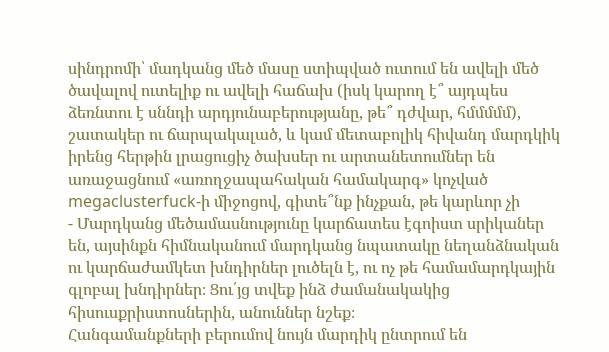սինդրոմի՝ մադկանց մեծ մասը ստիպված ուտում են ավելի մեծ ծավալով ուտելիք ու ավելի հաճախ (իսկ կարող է՞ այդպես ձեռնտու է սննդի արդյունաբերությանը, թե՞ դժվար, հմմմմմ), շատակեր ու ճարպակալած, և կամ մետաբոլիկ հիվանդ մարդկիկ իրենց հերթին լրացուցիչ ծախսեր ու արտանետումներ են առաջացնում «առողջապահական համակարգ» կոչված megaclusterfuck-ի միջոցով, գիտե՞նք ինչքան, թե կարևոր չի
- Մարդկանց մեծամասնությունը կարճատես էգոիստ սրիկաներ են, այսինքն հիմնականում մարդկանց նպատակը նեղանձնական ու կարճաժամկետ խնդիրներ լուծելն է, ու ոչ թե համամարդկային գլոբալ խնդիրներ։ Ցու՛յց տվեք ինձ ժամանակակից հիսուսքրիստոսներին, անուններ նշեք։
Հանգամանքների բերումով նույն մարդիկ ընտրում են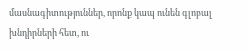մասնագիտություններ, որոնք կապ ունեն գլոբալ խնդիրների հետ, ու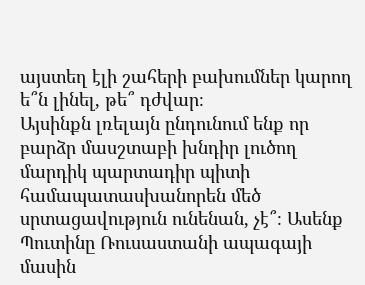այստեղ էլի շահերի բախումներ կարող ե՞ն լինել, թե՞ դժվար։
Այսինքն լռելայն ընդունում ենք որ բարձր մասշտաբի խնդիր լուծող մարդիկ պարտադիր պիտի համապատասխանորեն մեծ սրտացավություն ունենան, չէ՞։ Ասենք Պուտինը Ռուսաստանի ապագայի մասին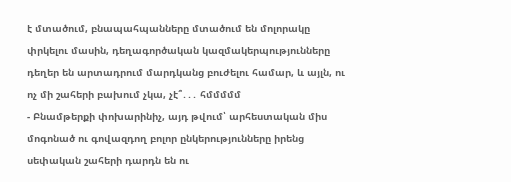է մտածում, բնապահպանները մտածում են մոլորակը փրկելու մասին, դեղագործական կազմակերպությունները դեղեր են արտադրում մարդկանց բուժելու համար, և այլն, ու ոչ մի շահերի բախում չկա, չէ՞․․․ հմմմմմ
- Բնամթերքի փոխարինիչ, այդ թվում՝ արհեստական միս մոգոնած ու գովազդող բոլոր ընկերությունները իրենց սեփական շահերի դարդն են ու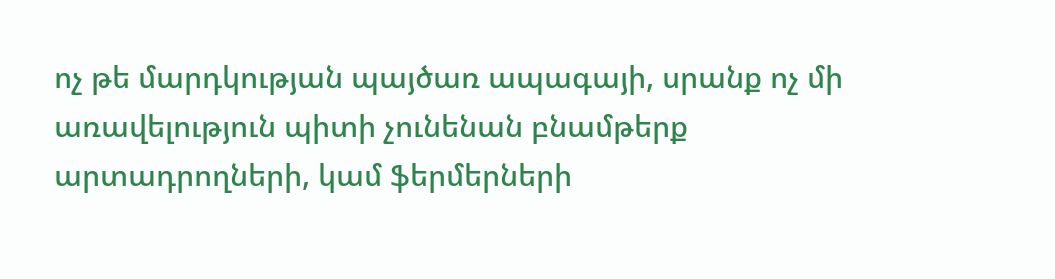ոչ թե մարդկության պայծառ ապագայի, սրանք ոչ մի առավելություն պիտի չունենան բնամթերք արտադրողների, կամ ֆերմերների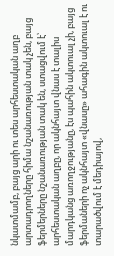նկատմամբ, բայց արի ու տես արհեստական աղբ արտադրողները հիմա նշանառության տակ չեն, բայց ֆերմերները նշանառության տակ են, ստացվում է՝ արհեստական աղբը, որ ակնհայտ վնաս է տալիս մարդկանց առողջությանը, էս պահին ակտուալ չի, բայց ֆերմաների ոչ ակնհայտ «վնասը» ահագին ակտուալ է ու տարածվում է մեդիայով,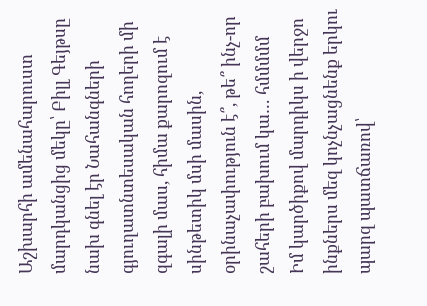Աշխարհի ամենահարուստ մարդկանցից մեկը՝ Բիլլ Գեյթսը նախ գնել էր Նահանգների գյուղատնտեսական հողերի մի զգալի մաս, հիմա քարոզում է սինթետիկ մսի մասին, օրինաչափություն է՞, թե՞ ինչ-որ շահերի բախում կա… հմմմմմ
Իմ կարծիքով մարդիկս ի վերջո ինքներս մեզ կոչնչացնենք երկու պարզ պատճառով՝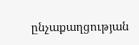ընչաքաղցության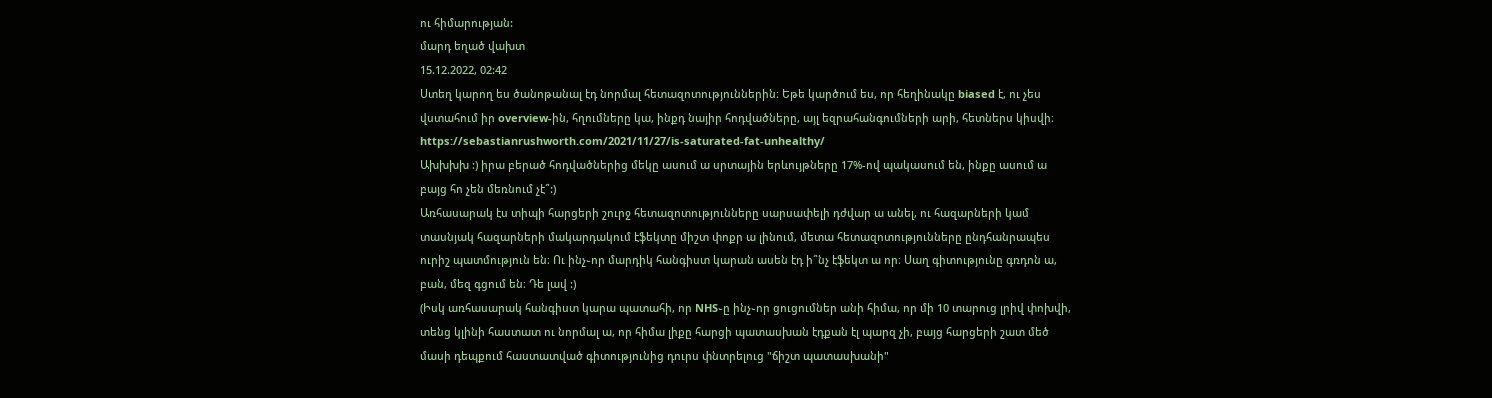ու հիմարության:
մարդ եղած վախտ
15.12.2022, 02:42
Ստեղ կարող ես ծանոթանալ էդ նորմալ հետազոտություններին։ Եթե կարծում ես, որ հեղինակը biased է, ու չես վստահում իր overview-ին, հղումները կա, ինքդ նայիր հոդվածները, այլ եզրահանգումների արի, հետներս կիսվի։
https://sebastianrushworth.com/2021/11/27/is-saturated-fat-unhealthy/
Ախխխխ :) իրա բերած հոդվածներից մեկը ասում ա սրտային երևույթները 17%-ով պակասում են, ինքը ասում ա բայց հո չեն մեռնում չէ՞:)
Առհասարակ էս տիպի հարցերի շուրջ հետազոտությունները սարսափելի դժվար ա անել, ու հազարների կամ տասնյակ հազարների մակարդակում էֆեկտը միշտ փոքր ա լինում, մետա հետազոտությունները ընդհանրապես ուրիշ պատմություն են։ Ու ինչ֊որ մարդիկ հանգիստ կարան ասեն էդ ի՞նչ էֆեկտ ա որ։ Սաղ գիտությունը գռդոն ա, բան, մեզ գցում են։ Դե լավ :)
(Իսկ առհասարակ հանգիստ կարա պատահի, որ NHS֊ը ինչ֊որ ցուցումներ անի հիմա, որ մի 10 տարուց լրիվ փոխվի, տենց կլինի հաստատ ու նորմալ ա, որ հիմա լիքը հարցի պատասխան էդքան էլ պարզ չի, բայց հարցերի շատ մեծ մասի դեպքում հաստատված գիտությունից դուրս փնտրելուց "ճիշտ պատասխանի"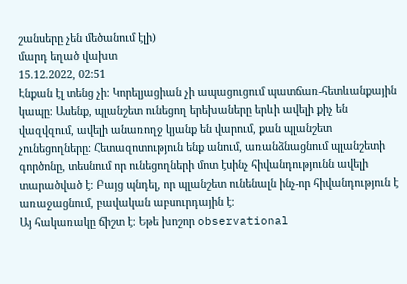շանսերը չեն մեծանում էլի)
մարդ եղած վախտ
15.12.2022, 02:51
Էնքան էլ տենց չի։ Կորելյացիան չի ապացուցում պատճառ-հետևանքային կապը։ Ասենք, պլանշետ ունեցող երեխաները երևի ավելի քիչ են վազվզում, ավելի անառողջ կյանք են վարում, քան պլանշետ չունեցողները։ Հետազոտություն ենք անում, առանձնացնում պլանշետի գործոնը, տեսնում որ ունեցողների մոտ էսինչ հիվանդությունն ավելի տարածված է։ Բայց պնդել, որ պլանշետ ունենալն ինչ-որ հիվանդություն է առաջացնում, բավական աբսուրդային է։
Այ հակառակը ճիշտ է։ Եթե խոշոր observational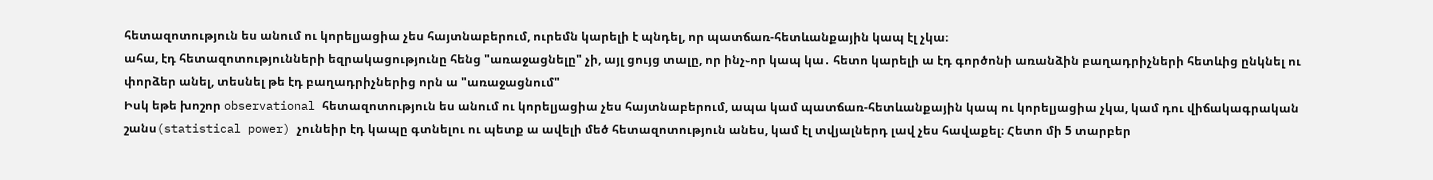հետազոտություն ես անում ու կորելյացիա չես հայտնաբերում, ուրեմն կարելի է պնդել, որ պատճառ-հետևանքային կապ էլ չկա։
ահա, էդ հետազոտությունների եզրակացությունը հենց "առաջացնելը" չի, այլ ցույց տալը, որ ինչ֊որ կապ կա․ հետո կարելի ա էդ գործոնի առանձին բաղադրիչների հետևից ընկնել ու փորձեր անել, տեսնել թե էդ բաղադրիչներից որն ա "առաջացնում"
Իսկ եթե խոշոր observational հետազոտություն ես անում ու կորելյացիա չես հայտնաբերում, ապա կամ պատճառ-հետևանքային կապ ու կորելյացիա չկա, կամ դու վիճակագրական շանս(statistical power) չունեիր էդ կապը գտնելու ու պետք ա ավելի մեծ հետազոտություն անես, կամ էլ տվյալներդ լավ չես հավաքել։ Հետո մի 5 տարբեր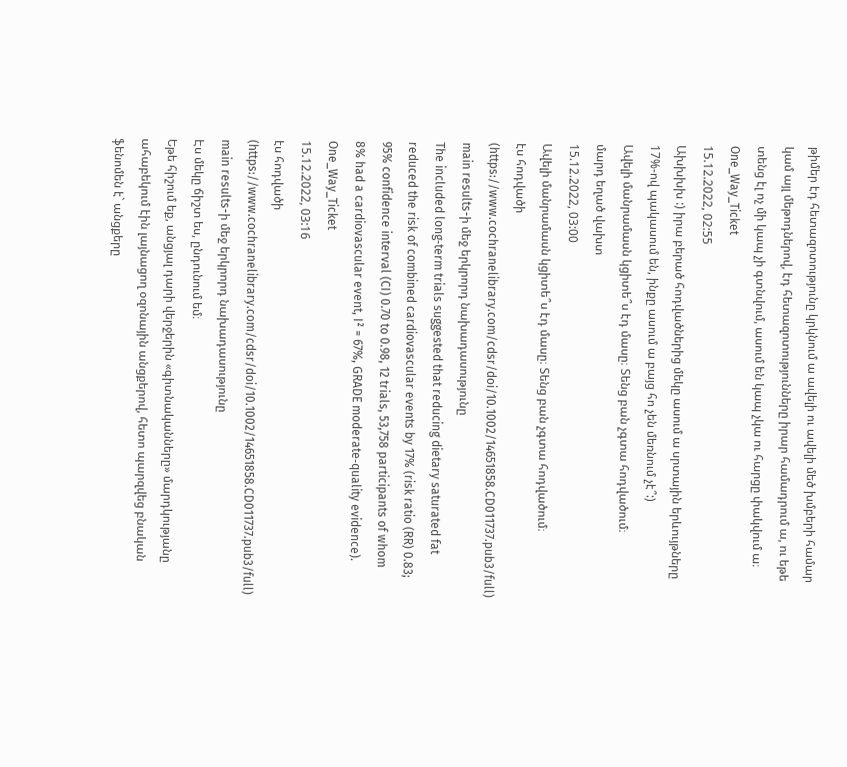թիմեր էդ հետազոտությունը կրկնում ա ավելի ու ավելի մեծ խմբերի համար կամ այլ մեթոդներով, էդ հետազոտությունները իրար համադրում ա, ու եթե տենց էլ ոչ մի կապ չի գտնվում, ասում են կապ չկա ու հարցը փակվում ա։
One_Way_Ticket
15.12.2022, 02:55
Ախխխխ :) իրա բերած հոդվածներից մեկը ասում ա սրտային երևույթները 17%-ով պակասում են, ինքը ասում ա բայց հո չեն մեռնում չէ՞:)
Ավելի մանրամասն կցիտե՞ս էդ մասը։ Տենց բան չգտա հոդվածում։
մարդ եղած վախտ
15.12.2022, 03:00
Ավելի մանրամասն կցիտե՞ս էդ մասը։ Տենց բան չգտա հոդվածում։
էս հոդվածի (https://www.cochranelibrary.com/cdsr/doi/10.1002/14651858.CD011737.pub3/full) main results-ի մեջ երկրորդ նախադասությունը
The included long‐term trials suggested that reducing dietary saturated fat reduced the risk of combined cardiovascular events by 17% (risk ratio (RR) 0.83; 95% confidence interval (CI) 0.70 to 0.98, 12 trials, 53,758 participants of whom 8% had a cardiovascular event, I² = 67%, GRADE moderate‐quality evidence).
One_Way_Ticket
15.12.2022, 03:16
էս հոդվածի (https://www.cochranelibrary.com/cdsr/doi/10.1002/14651858.CD011737.pub3/full) main results-ի մեջ երկրորդ նախադասությունը
Էս մեկը ճիշտ ես, ընդունում եմ։
Եթե հիշում եք, անցյալ դարի վերջերին «գիտնականները» մարդկությանը ահաբեկում էին լայնացող օզոնային անցքերով, հետո պարզվեց բնական ֆենոմեն է` անցքերը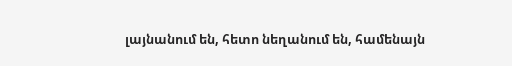լայնանում են, հետո նեղանում են, համենայն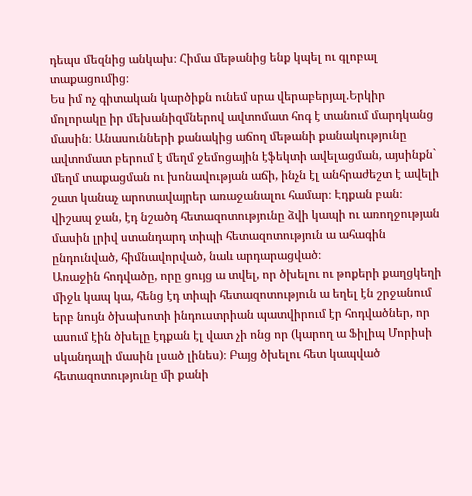դեպս մեզնից անկախ։ Հիմա մեթանից ենք կպել ու գլոբալ տաքացումից։
Ես իմ ոչ գիտական կարծիքն ունեմ սրա վերաբերյալ.Երկիր մոլորակը իր մեխանիզմներով ավտոմատ հոգ է տանում մարդկանց մասին։ Անասունների քանակից աճող մեթանի քանակությունը ավտոմատ բերում է մեղմ ջեմոցային էֆեկտի ավելացման, այսինքն` մեղմ տաքացման ու խոնավության աճի, ինչն էլ անհրաժեշտ է ավելի շատ կանաչ արոտավայրեր առաջանալու համար։ Էդքան բան։
վիշապ ջան, էդ նշածդ հետազոտությունը ձվի կապի ու առողջության մասին լրիվ ստանդարդ տիպի հետազոտություն ա ահագին ընդունված, հիմնավորված, նաև արդարացված։
Առաջին հոդվածը, որը ցույց ա տվել, որ ծխելու ու թոքերի քաղցկեղի միջև կապ կա, հենց էդ տիպի հետազոտություն ա եղել էն շրջանում երբ նույն ծխախոտի ինդուստրիան պատվիրում էր հոդվածներ, որ ասում էին ծխելը էդքան էլ վատ չի ոնց որ (կարող ա Ֆիլիպ Մորիսի սկանդալի մասին լսած լինես)։ Բայց ծխելու հետ կապված հետազոտությունը մի քանի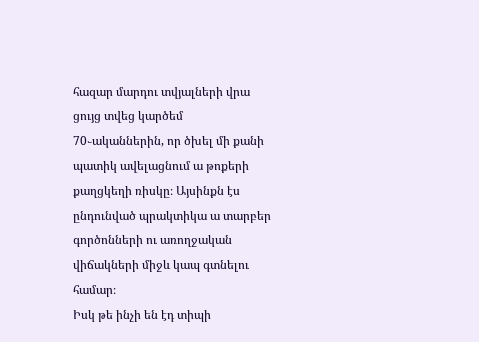հազար մարդու տվյալների վրա ցույց տվեց կարծեմ 70֊ականներին, որ ծխել մի քանի պատիկ ավելացնում ա թոքերի քաղցկեղի ռիսկը։ Այսինքն էս ընդունված պրակտիկա ա տարբեր գործոնների ու առողջական վիճակների միջև կապ գտնելու համար։
Իսկ թե ինչի են էդ տիպի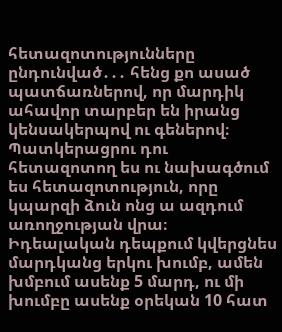հետազոտությունները ընդունված․․․ հենց քո ասած պատճառներով, որ մարդիկ ահավոր տարբեր են իրանց կենսակերպով ու գեներով։ Պատկերացրու դու հետազոտող ես ու նախագծում ես հետազոտություն, որը կպարզի ձուն ոնց ա ազդում առողջության վրա։ Իդեալական դեպքում կվերցնես մարդկանց երկու խումբ, ամեն խմբում ասենք 5 մարդ, ու մի խումբը ասենք օրեկան 10 հատ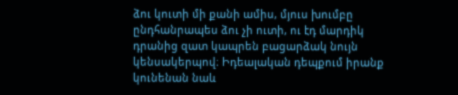ձու կուտի մի քանի ամիս, մյուս խումբը ընդհանրապես ձու չի ուտի, ու էդ մարդիկ դրանից զատ կապրեն բացարձակ նույն կենսակերպով։ Իդեալական դեպքում իրանք կունենան նաև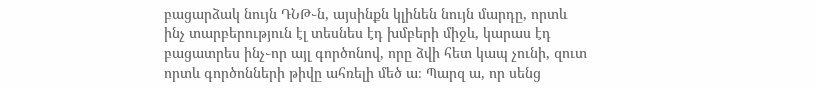բացարձակ նույն ԴՆԹ֊ն, այսինքն կլինեն նույն մարդը, որտև ինչ տարբերություն էլ տեսնես էդ խմբերի միջև, կարաս էդ բացատրես ինչ֊որ այլ գործոնով, որը ձվի հետ կապ չունի, զուտ որտև գործոնների թիվը ահռելի մեծ ա։ Պարզ ա, որ սենց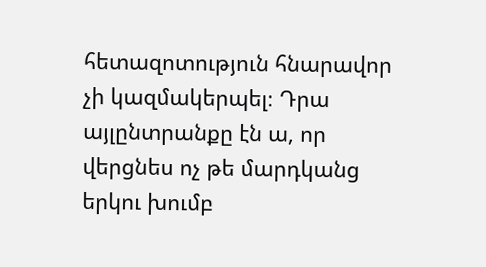հետազոտություն հնարավոր չի կազմակերպել։ Դրա այլընտրանքը էն ա, որ վերցնես ոչ թե մարդկանց երկու խումբ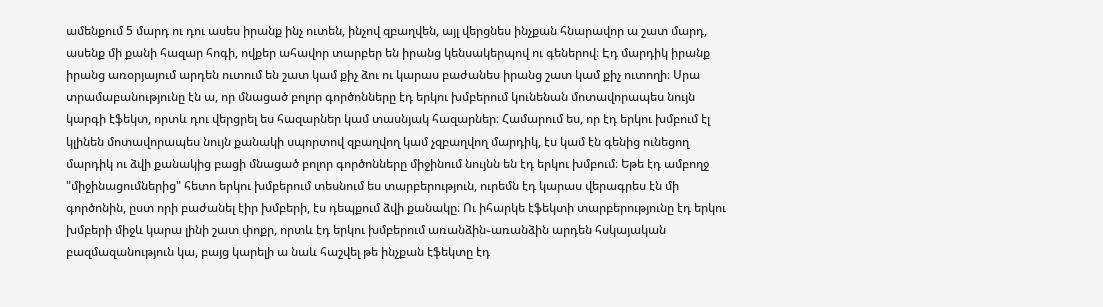ամենքում 5 մարդ ու դու ասես իրանք ինչ ուտեն, ինչով զբաղվեն, այլ վերցնես ինչքան հնարավոր ա շատ մարդ, ասենք մի քանի հազար հոգի, ովքեր ահավոր տարբեր են իրանց կենսակերպով ու գեներով։ Էդ մարդիկ իրանք իրանց առօրյայում արդեն ուտում են շատ կամ քիչ ձու ու կարաս բաժանես իրանց շատ կամ քիչ ուտողի։ Սրա տրամաբանությունը էն ա, որ մնացած բոլոր գործոնները էդ երկու խմբերում կունենան մոտավորապես նույն կարգի էֆեկտ, որտև դու վերցրել ես հազարներ կամ տասնյակ հազարներ։ Համարում ես, որ էդ երկու խմբում էլ կլինեն մոտավորապես նույն քանակի սպորտով զբաղվող կամ չզբաղվող մարդիկ, էս կամ էն գենից ունեցող մարդիկ ու ձվի քանակից բացի մնացած բոլոր գործոնները միջինում նույնն են էդ երկու խմբում։ Եթե էդ ամբողջ "միջինացումներից" հետո երկու խմբերում տեսնում ես տարբերություն, ուրեմն էդ կարաս վերագրես էն մի գործոնին, ըստ որի բաժանել էիր խմբերի, էս դեպքում ձվի քանակը։ Ու իհարկե էֆեկտի տարբերությունը էդ երկու խմբերի միջև կարա լինի շատ փոքր, որտև էդ երկու խմբերում առանձին֊առանձին արդեն հսկայական բազմազանություն կա, բայց կարելի ա նաև հաշվել թե ինչքան էֆեկտը էդ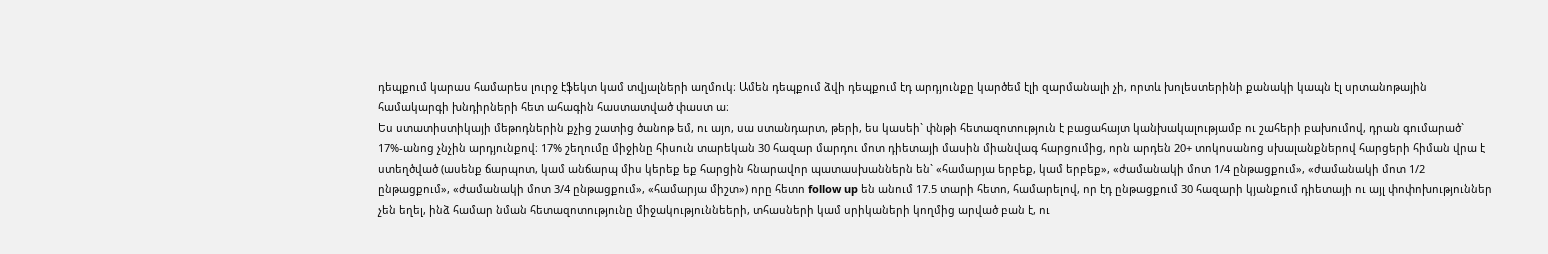դեպքում կարաս համարես լուրջ էֆեկտ կամ տվյալների աղմուկ։ Ամեն դեպքում ձվի դեպքում էդ արդյունքը կարծեմ էլի զարմանալի չի, որտև խոլեստերինի քանակի կապն էլ սրտանոթային համակարգի խնդիրների հետ ահագին հաստատված փաստ ա։
Ես ստատիստիկայի մեթոդներին քչից շատից ծանոթ եմ, ու այո, սա ստանդարտ, թերի, ես կասեի` փնթի հետազոտություն է բացահայտ կանխակալությամբ ու շահերի բախումով, դրան գումարած` 17%-անոց չնչին արդյունքով։ 17% շեղումը միջինը հիսուն տարեկան 30 հազար մարդու մոտ դիետայի մասին միանվագ հարցումից, որն արդեն 20+ տոկոսանոց սխալանքներով հարցերի հիման վրա է ստեղծված (ասենք ճարպոտ, կամ անճարպ միս կերեք եք հարցին հնարավոր պատասխաններն են` «համարյա երբեք, կամ երբեք», «ժամանակի մոտ 1/4 ընթացքում», «ժամանակի մոտ 1/2 ընթացքում», «ժամանակի մոտ 3/4 ընթացքում», «համարյա միշտ») որը հետո follow up են անում 17.5 տարի հետո, համարելով, որ էդ ընթացքում 30 հազարի կյանքում դիետայի ու այլ փոփոխություններ չեն եղել, ինձ համար նման հետազոտությունը միջակություննեերի, տհասների կամ սրիկաների կողմից արված բան է, ու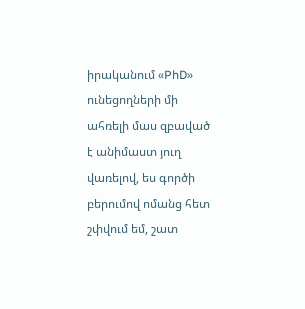իրականում «PhD» ունեցողների մի ահռելի մաս զբաված է անիմաստ յուղ վառելով, ես գործի բերումով ոմանց հետ շփվում եմ, շատ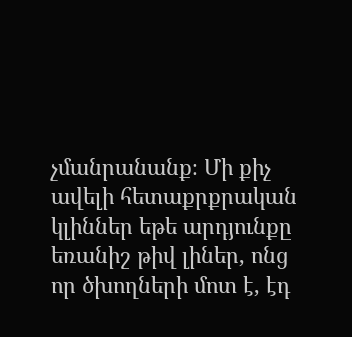չմանրանանք։ Մի քիչ ավելի հետաքրքրական կլիններ եթե արդյունքը եռանիշ թիվ լիներ, ոնց որ ծխողների մոտ է, էդ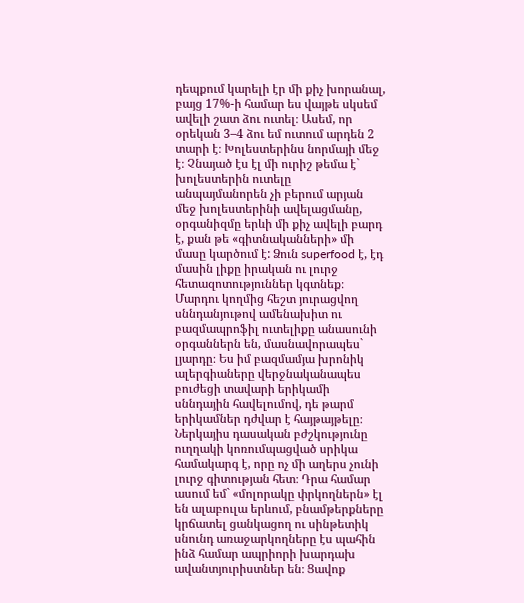դեպքում կարելի էր մի քիչ խորանալ, բայց 17%-ի համար ես վայթե սկսեմ ավելի շատ ձու ուտել։ Ասեմ, որ օրեկան 3–4 ձու եմ ուտում արդեն 2 տարի է։ Խոլեստերինս նորմայի մեջ է։ Չնայած էս էլ մի ուրիշ թեմա է` խոլեստերին ուտելը անպայմանորեն չի բերում արյան մեջ խոլեստերինի ավելացմանը, օրգանիզմը երևի մի քիչ ավելի բարդ է, քան թե «գիտնականների» մի մասը կարծում է: Ձուն superfood է, էդ մասին լիքը իրական ու լուրջ հետազոտություններ կգտնեք։ Մարդու կողմից հեշտ յուրացվող սննդանյութով ամենախիտ ու բազմապրոֆիլ ուտելիքը անասունի օրգաններն են, մասնավորապես` լյարդը։ Ես իմ բազմամյա խրոնիկ ալերգիաները վերջնականապես բուժեցի տավարի երիկամի սննդային հավելումով, դե թարմ երիկամներ դժվար է հայթայթելը։ Ներկայիս դասական բժշկությունը ուղղակի կոռումպացված սրիկա համակարգ է, որը ոչ մի աղերս չունի լուրջ գիտության հետ։ Դրա համար ասում եմ` «մոլորակը փրկողներն» էլ են ալաբուլա երևում, բնամթերքները կրճատել ցանկացող ու սինթետիկ սնունդ առաջարկողները էս պահին ինձ համար ապրիորի խարդախ ավանտյուրիստներ են։ Ցավոք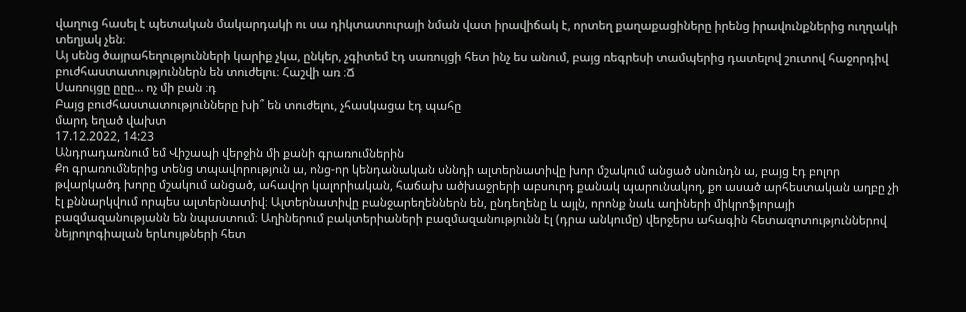վաղուց հասել է պետական մակարդակի ու սա դիկտատուրայի նման վատ իրավիճակ է, որտեղ քաղաքացիները իրենց իրավունքներից ուղղակի տեղյակ չեն։
Այ սենց ծայրահեղությունների կարիք չկա, ընկեր, չգիտեմ էդ սառույցի հետ ինչ ես անում, բայց ռեգրեսի տամպերից դատելով շուտով հաջորդիվ բուժհաստատություններն են տուժելու։ Հաշվի առ ։Ճ
Սառույցը ըըը... ոչ մի բան ։դ
Բայց բուժհաստատությունները խի՞ են տուժելու, չհասկացա էդ պահը
մարդ եղած վախտ
17.12.2022, 14:23
Անդրադառնում եմ Վիշապի վերջին մի քանի գրառումներին
Քո գրառումներից տենց տպավորություն ա, ոնց-որ կենդանական սննդի ալտերնատիվը խոր մշակում անցած սնունդն ա, բայց էդ բոլոր թվարկածդ խորը մշակում անցած, ահավոր կալորիական, հաճախ ածխաջրերի աբսուրդ քանակ պարունակող, քո ասած արհեստական աղբը չի էլ քննարկվում որպես ալտերնատիվ։ Ալտերնատիվը բանջարեղեններն են, ընդեղենը և այլն, որոնք նաև աղիների միկրոֆլորայի բազմազանությանն են նպաստում։ Աղիներում բակտերիաների բազմազանությունն էլ (դրա անկումը) վերջերս ահագին հետազոտություններով նեյրոլոգիալան երևույթների հետ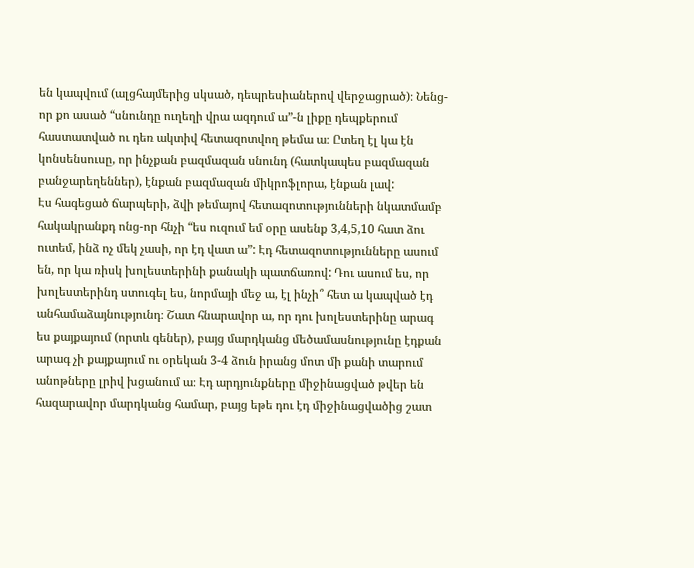են կապվում (ալցհայմերից սկսած, դեպրեսիաներով վերջացրած)։ Նենց-որ քո ասած “սնունդը ուղեղի վրա ազդում ա”-ն լիքը դեպքերում հաստատված ու դեռ ակտիվ հետազոտվող թեմա ա։ Ըտեղ էլ կա էն կոնսենսուսը, որ ինչքան բազմազան սնունդ (հատկապես բազմազան բանջարեղեններ), էնքան բազմազան միկրոֆլորա, էնքան լավ:
Էս հագեցած ճարպերի, ձվի թեմայով հետազոտությունների նկատմամբ հակակրանքդ ոնց-որ հնչի “ես ուզում եմ օրը ասենք 3,4,5,10 հատ ձու ուտեմ, ինձ ոչ մեկ չասի, որ էդ վատ ա”: Էդ հետազոտությունները ասում են, որ կա ռիսկ խոլեստերինի քանակի պատճառով: Դու ասում ես, որ խոլեստերինդ ստուգել ես, նորմայի մեջ ա, էլ ինչի՞ հետ ա կապված էդ անհամաձայնությունդ։ Շատ հնարավոր ա, որ դու խոլեստերինը արագ ես քայքայում (որտև գեներ), բայց մարդկանց մեծամասնությունը էդքան արագ չի քայքայում ու օրեկան 3-4 ձուն իրանց մոտ մի քանի տարում անոթները լրիվ խցանում ա։ Էդ արդյունքները միջինացված թվեր են հազարավոր մարդկանց համար, բայց եթե դու էդ միջինացվածից շատ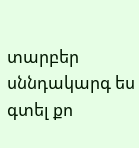տարբեր սննդակարգ ես գտել քո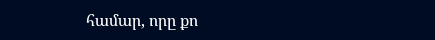համար, որը քո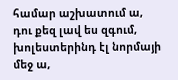համար աշխատում ա, դու քեզ լավ ես զգում, խոլեստերինդ էլ նորմայի մեջ ա,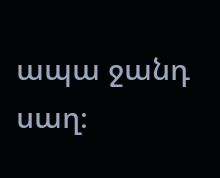ապա ջանդ սաղ։